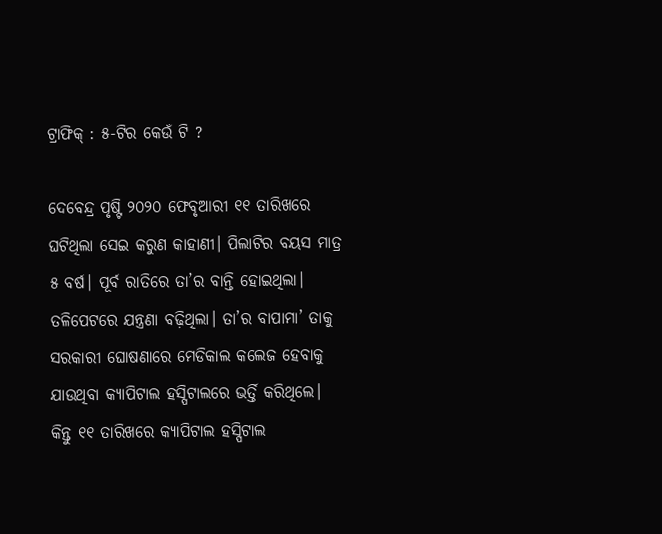ଟ୍ରାଫିକ୍‌ : ୫-ଟିର କେଉଁ ଟି ?

ଦେବେନ୍ଦ୍ର ପୃଷ୍ଟି ୨୦୨୦ ଫେବୃଆରୀ ୧୧ ତାରିଖରେ ଘଟିଥିଲା ସେଇ କରୁଣ କାହାଣୀ। ପିଲାଟିର ବୟସ ମାତ୍ର ୫ ବର୍ଷ। ପୂର୍ବ ରାତିରେ ତା’ର ବାନ୍ତି ହୋଇଥିଲା। ତଳିପେଟରେ ଯନ୍ତ୍ରଣା ବଢ଼ିଥିଲା। ତା’ର ବାପାମା’ ତାକୁ ସରକାରୀ ଘୋଷଣାରେ ମେଡିକାଲ କଲେଜ ହେବାକୁ ଯାଉଥିବା କ୍ୟାପିଟାଲ ହସ୍ପିଟାଲରେ ଭର୍ତ୍ତି କରିଥିଲେ। କିନ୍ତୁ ୧୧ ତାରିଖରେ କ୍ୟାପିଟାଲ ହସ୍ପିଟାଲ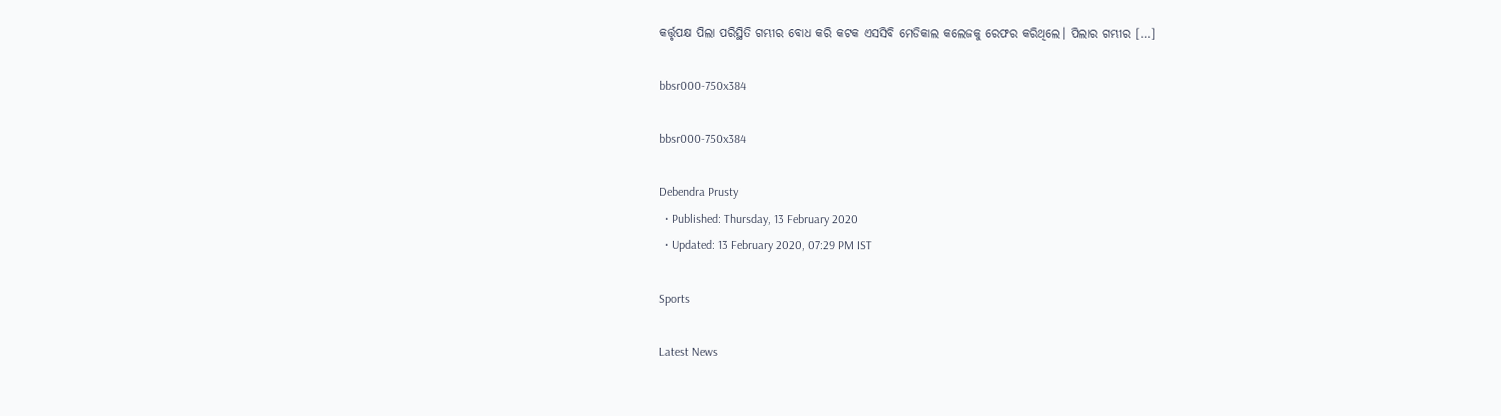କର୍ତ୍ତୃପକ୍ଷ ପିଲା ପରିସ୍ଥିତି ଗମ୍ଭୀର ବୋଧ କରି କଟକ ଏସସିବି ମେଡିକାଲ କଲେଜକୁ ରେଫର କରିଥିଲେ। ପିଲାର ଗମ୍ଭୀର […]

bbsr000-750x384

bbsr000-750x384

Debendra Prusty
  • Published: Thursday, 13 February 2020
  • Updated: 13 February 2020, 07:29 PM IST

Sports

Latest News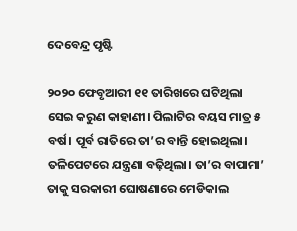ଦେବେନ୍ଦ୍ର ପୃଷ୍ଟି

୨୦୨୦ ଫେବୃଆରୀ ୧୧ ତାରିଖରେ ଘଟିଥିଲା ସେଇ କରୁଣ କାହାଣୀ। ପିଲାଟିର ବୟସ ମାତ୍ର ୫ ବର୍ଷ। ପୂର୍ବ ରାତିରେ ତା’ର ବାନ୍ତି ହୋଇଥିଲା। ତଳିପେଟରେ ଯନ୍ତ୍ରଣା ବଢ଼ିଥିଲା। ତା’ର ବାପାମା’ ତାକୁ ସରକାରୀ ଘୋଷଣାରେ ମେଡିକାଲ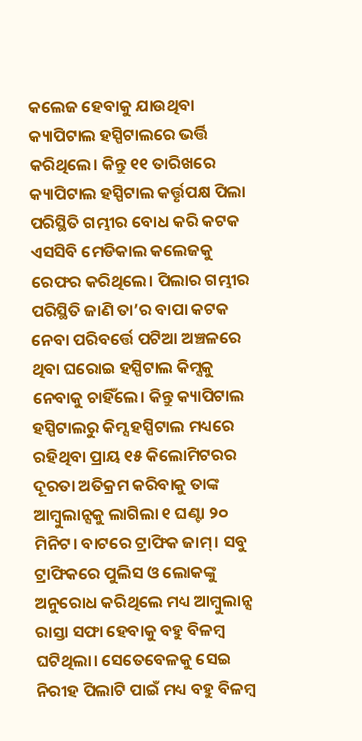କଲେଜ ହେବାକୁ ଯାଉଥିବା କ୍ୟାପିଟାଲ ହସ୍ପିଟାଲରେ ଭର୍ତ୍ତି କରିଥିଲେ। କିନ୍ତୁ ୧୧ ତାରିଖରେ କ୍ୟାପିଟାଲ ହସ୍ପିଟାଲ କର୍ତ୍ତୃପକ୍ଷ ପିଲା ପରିସ୍ଥିତି ଗମ୍ଭୀର ବୋଧ କରି କଟକ ଏସସିବି ମେଡିକାଲ କଲେଜକୁ ରେଫର କରିଥିଲେ। ପିଲାର ଗମ୍ଭୀର ପରିସ୍ଥିତି ଜାଣି ତା’ର ବାପା କଟକ ନେବା ପରିବର୍ତ୍ତେ ପଟିଆ ଅଞ୍ଚଳରେ ଥିବା ଘରୋଇ ହସ୍ପିଟାଲ କିମ୍ସକୁ ନେବାକୁ ଚାହିଁଲେ। କିନ୍ତୁ କ୍ୟାପିଟାଲ ହସ୍ପିଟାଲରୁ କିମ୍ସ ହସ୍ପିଟାଲ ମଧ୍ୟରେ ରହିଥିବା ପ୍ରାୟ ୧୫ କିଲୋମିଟରର ଦୂରତା ଅତିକ୍ରମ କରିବାକୁ ତାଙ୍କ ଆମ୍ବୁଲାନ୍ସକୁ ଲାଗିଲା ୧ ଘଣ୍ଟା ୨୦ ମିନିଟ। ବାଟରେ ଟ୍ରାଫିକ ଜାମ୍‌। ସବୁ ଟ୍ରାଫିକରେ ପୁଲିସ ଓ ଲୋକଙ୍କୁ ଅନୁରୋଧ କରିଥିଲେ ମଧ୍ୟ ଆମ୍ବୁଲାନ୍ସ ରାସ୍ତା ସଫା ହେବାକୁ ବହୁ ବିଳମ୍ବ ଘଟିଥିଲା। ସେତେବେଳକୁ ସେଇ ନିରୀହ ପିଲାଟି ପାଇଁ ମଧ୍ୟ ବହୁ ବିଳମ୍ବ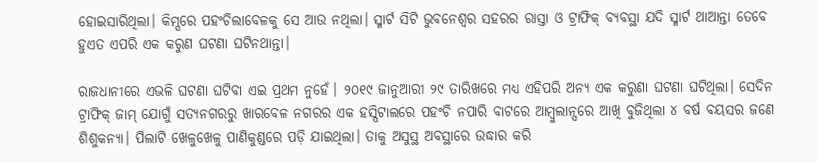ହୋଇସାରିଥିଲା। କିମ୍ସରେ ପହଂଚିଲାବେଳକୁ ସେ ଆଉ ନଥିଲା। ସ୍ମାର୍ଟ ସିଟି ଭୁବନେଶ୍ୱର ସହରର ରାସ୍ତା ଓ ଟ୍ରାଫିକ୍‌ ବ୍ୟବସ୍ଥା ଯଦି ସ୍ମାର୍ଟ ଥାଆନ୍ତା ତେବେ ହୁଏତ ଏପରି ଏକ କରୁଣ ଘଟଣା ଘଟିନଥାନ୍ତା।

ରାଜଧାନୀରେ ଏଭଳି ଘଟଣା ଘଟିବା ଏଇ ପ୍ରଥମ ନୁହେଁ। ୨୦୧୯ ଜାନୁଆରୀ ୨୯ ତାରିଖରେ ମଧ୍ୟ ଏହିପରି ଅନ୍ୟ ଏକ କରୁଣା ଘଟଣା ଘଟିଥିଲା। ସେଦିନ ଟ୍ରାଫିକ୍‌ ଜାମ୍‌ ଯୋଗୁଁ ସତ୍ୟନଗରରୁ ଖାରବେଳ ନଗରର ଏକ ହସ୍ପିଟାଲରେ ପହଂଚି ନପାରି ବାଟରେ ଆମ୍ବୁଲାନ୍ସରେ ଆଖି ବୁଜିଥିଲା ୪ ବର୍ଷ ବୟସର ଜଣେ ଶିଶୁକନ୍ୟା। ପିଲାଟି ଖେଳୁଖେଳୁ ପାଣିକୁଣ୍ଡରେ ପଡ଼ି ଯାଇଥିଲା। ତାକୁ ଅସୁସ୍ଥ ଅବସ୍ଥାରେ ଉଦ୍ଧାର କରି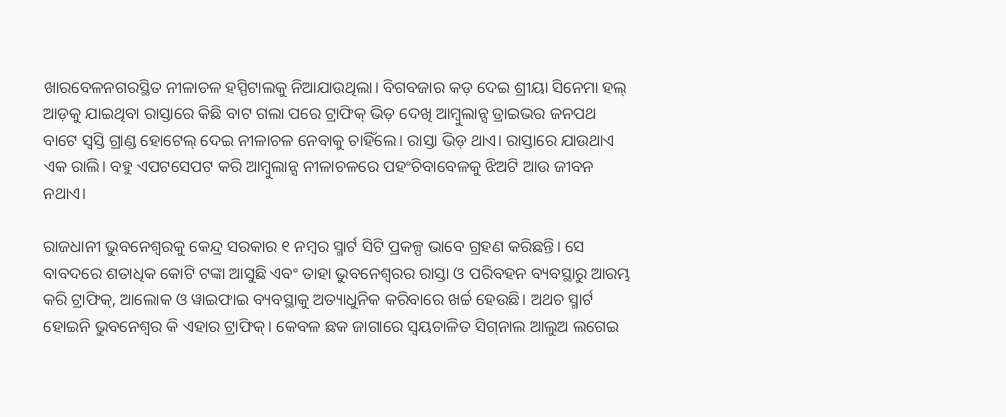ଖାରବେଳନଗରସ୍ଥିତ ନୀଳାଚଳ ହସ୍ପିଟାଲକୁ ନିଆଯାଉଥିଲା। ବିଗବଜାର କଡ଼ ଦେଇ ଶ୍ରୀୟା ସିନେମା ହଲ୍‌ ଆଡ଼କୁ ଯାଇଥିବା ରାସ୍ତାରେ କିଛି ବାଟ ଗଲା ପରେ ଟ୍ରାଫିକ୍‌ ଭିଡ଼ ଦେଖି ଆମ୍ବୁଲାନ୍ସ ଡ୍ରାଇଭର ଜନପଥ ବାଟେ ସ୍ୱସ୍ତି ଗ୍ରାଣ୍ଡ ହୋଟେଲ୍‌ ଦେଇ ନୀଳାଚଳ ନେବାକୁ ଚାହିଁଲେ। ରାସ୍ତା ଭିଡ଼ ଥାଏ। ରାସ୍ତାରେ ଯାଉଥାଏ ଏକ ରାଲି। ବହୁ ଏପଟସେପଟ କରି ଆମ୍ବୁଲାନ୍ସ ନୀଳାଚଳରେ ପହଂଚିବାବେଳକୁ ଝିଅଟି ଆଉ ଜୀବନ ନଥାଏ।

ରାଜଧାନୀ ଭୁବନେଶ୍ୱରକୁ କେନ୍ଦ୍ର ସରକାର ୧ ନମ୍ବର ସ୍ମାର୍ଟ ସିଟି ପ୍ରକଳ୍ପ ଭାବେ ଗ୍ରହଣ କରିଛନ୍ତି। ସେ ବାବଦରେ ଶତାଧିକ କୋଟି ଟଙ୍କା ଆସୁଛି ଏବଂ ତାହା ଭୁବନେଶ୍ୱରର ରାସ୍ତା ଓ ପରିବହନ ବ୍ୟବସ୍ଥାରୁ ଆରମ୍ଭ କରି ଟ୍ରାଫିକ୍‌, ଆଲୋକ ଓ ୱାଇଫାଇ ବ୍ୟବସ୍ଥାକୁ ଅତ୍ୟାଧୁନିକ କରିବାରେ ଖର୍ଚ୍ଚ ହେଉଛି। ଅଥଚ ସ୍ମାର୍ଟ ହୋଇନି ଭୁବନେଶ୍ୱର କି ଏହାର ଟ୍ରାଫିକ୍‌। କେବଳ ଛକ ଜାଗାରେ ସ୍ୱୟଚାଳିତ ସିଗ୍‌ନାଲ ଆଲୁଅ ଲଗେଇ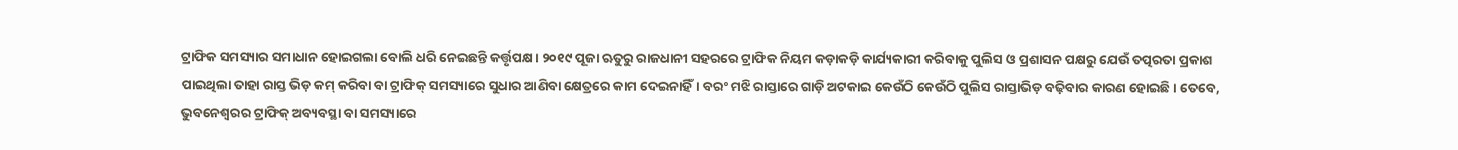ଟ୍ରାଫିକ ସମସ୍ୟାର ସମାଧାନ ହୋଇଗଲା ବୋଲି ଧରି ନେଇଛନ୍ତି କର୍ତ୍ତୃପକ୍ଷ। ୨୦୧୯ ପୂଜା ଋତୁରୁ ରାଜଧାନୀ ସହରରେ ଟ୍ରାଫିକ ନିୟମ କଡ଼ାକଡ଼ି କାର୍ଯ୍ୟକାରୀ କରିବାକୁ ପୁଲିସ ଓ ପ୍ରଶାସନ ପକ୍ଷରୁ ଯେଉଁ ତତ୍ପରତା ପ୍ରକାଶ ପାଇଥିଲା ତାହା ରାସ୍ତ ଭିଡ଼ କମ୍‌ କରିବା ବା ଟ୍ରାଫିକ୍ ସମସ୍ୟାରେ ସୁଧାର ଆଣିବା କ୍ଷେତ୍ରରେ କାମ ଦେଇନାହିଁ। ବରଂ ମଝି ରାସ୍ତାରେ ଗାଡ଼ି ଅଟକାଇ କେଉଁଠି କେଉଁଠି ପୁଲିସ ରାସ୍ତାଭିଡ଼ ବଢ଼ିବାର କାରଣ ହୋଇଛି। ତେବେ, ଭୁବନେଶ୍ୱରର ଟ୍ରାଫିକ୍‌ ଅବ୍ୟବସ୍ଥା ବା ସମସ୍ୟାରେ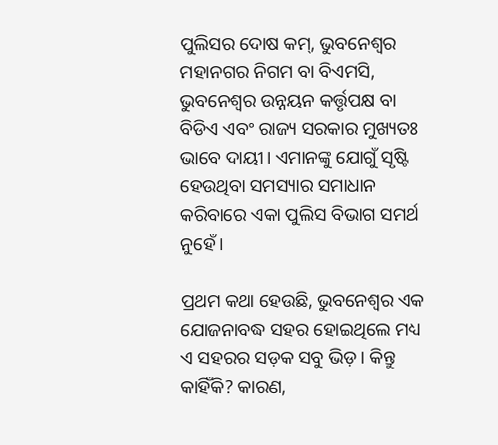ପୁଲିସର ଦୋଷ କମ୍‌, ଭୁବନେଶ୍ୱର ମହାନଗର ନିଗମ ବା ବିଏମସି, ଭୁବନେଶ୍ୱର ଉନ୍ନୟନ କର୍ତ୍ତୃପକ୍ଷ ବା ବିଡିଏ ଏବଂ ରାଜ୍ୟ ସରକାର ମୁଖ୍ୟତଃ ଭାବେ ଦାୟୀ। ଏମାନଙ୍କୁ ଯୋଗୁଁ ସୃଷ୍ଟି ହେଉଥିବା ସମସ୍ୟାର ସମାଧାନ କରିବାରେ ଏକା ପୁଲିସ ବିଭାଗ ସମର୍ଥ ନୁହେଁ।

ପ୍ରଥମ କଥା ହେଉଛି, ଭୁବନେଶ୍ୱର ଏକ ଯୋଜନାବଦ୍ଧ ସହର ହୋଇଥିଲେ ମଧ୍ୟ ଏ ସହରର ସଡ଼କ ସବୁ ଭିଡ଼। କିନ୍ତୁ କାହିଁକି? କାରଣ,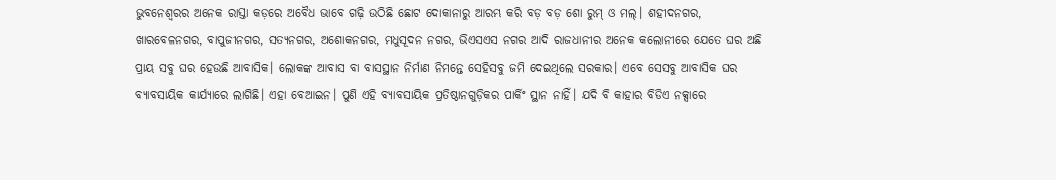ଭୁବନେଶ୍ୱରର ଅନେକ ରାସ୍ତା କଡ଼ରେ ଅବୈଧ ଭାବେ ଗଢ଼ି ଉଠିଛି ଛୋଟ ଦୋକାନାରୁ ଆରମ୍ଭ କରି ବଡ଼ ବଡ଼ ଶୋ ରୁମ୍‌ ଓ ମଲ୍‌। ଶହୀଦନଗର, ଖାରବେଳନଗର, ବାପୁଜୀନଗର, ସତ୍ୟନଗର, ଅଶୋକନଗର, ମଧୁସୂଦନ ନଗର, ଭିଏସଏସ ନଗର ଆଦି ରାଜଧାନୀର ଅନେକ କଲୋନୀରେ ଯେତେ ଘର ଅଛି ପ୍ରାୟ ସବୁ ଘର ହେଉଛି ଆବାସିକ। ଲୋକଙ୍କ ଆବାସ ବା ବାସସ୍ଥାନ ନିର୍ମାଣ ନିମନ୍ତେ ସେହିସବୁ ଜମି ଦେଇଥିଲେ ସରକାର। ଏବେ ସେସବୁ ଆବାସିକ ଘର ବ୍ୟାବସାୟିକ କାର୍ଯ୍ୟାରେ ଲାଗିଛି। ଏହା ବେଆଇନ। ପୁଣି ଏହି ବ୍ୟାବସାୟିକ ପ୍ରତିଷ୍ଠାନଗୁଡ଼ିକର ପାର୍କିଂ ସ୍ଥାନ ନାହିଁ। ଯଦି ବି କାହାର ବିଡିଏ ନକ୍ସାରେ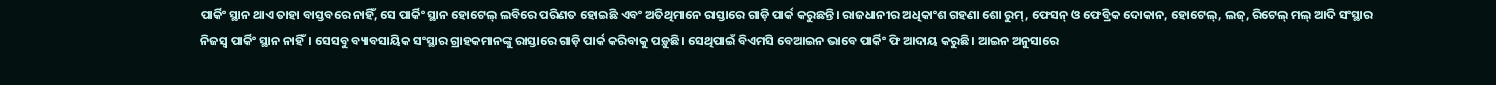ପାର୍କିଂ ସ୍ଥାନ ଥାଏ ତାହା ବାସ୍ତବରେ ନାହିଁ, ସେ ପାର୍କିଂ ସ୍ଥାନ ହୋଟେଲ୍‌ ଲବିରେ ପରିଣତ ହୋଇଛି ଏବଂ ଅତିଥିମାନେ ରାସ୍ତାରେ ଗାଡ଼ି ପାର୍କ କରୁଛନ୍ତି। ରାଜଧାନୀର ଅଧିକାଂଶ ଗହଣା ଶୋ ରୁମ୍‌, ଫେସନ୍‌ ଓ ଫେବ୍ରିକ ଦୋକାନ, ହୋଟେଲ୍‌, ଲଜ୍‌, ରିଟେଲ୍‌ ମଲ୍‌ ଆଦି ସଂସ୍ଥାର ନିଜସ୍ୱ ପାର୍କିଂ ସ୍ଥାନ ନାହିଁ। ସେସବୁ ବ୍ୟାବସାୟିକ ସଂସ୍ଥାର ଗ୍ରାହକମାନଙ୍କୁ ରାସ୍ତାରେ ଗାଡ଼ି ପାର୍କ କରିବାକୁ ପଡ଼ୁଛି। ସେଥିପାଇଁ ବିଏମସି ବେଆଇନ ଭାବେ ପାର୍କିଂ ଫି ଆଦାୟ କରୁଛି। ଆଇନ ଅନୁସାରେ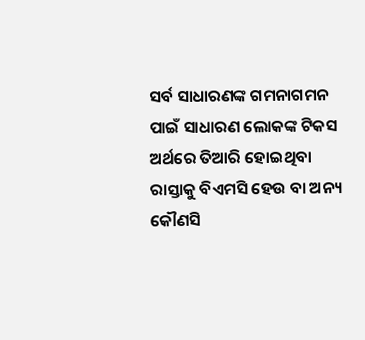ସର୍ବ ସାଧାରଣଙ୍କ ଗମନାଗମନ ପାଇଁ ସାଧାରଣ ଲୋକଙ୍କ ଟିକସ ଅର୍ଥରେ ତିଆରି ହୋଇଥିବା ରାସ୍ତାକୁ ବିଏମସି ହେଉ ବା ଅନ୍ୟ କୌଣସି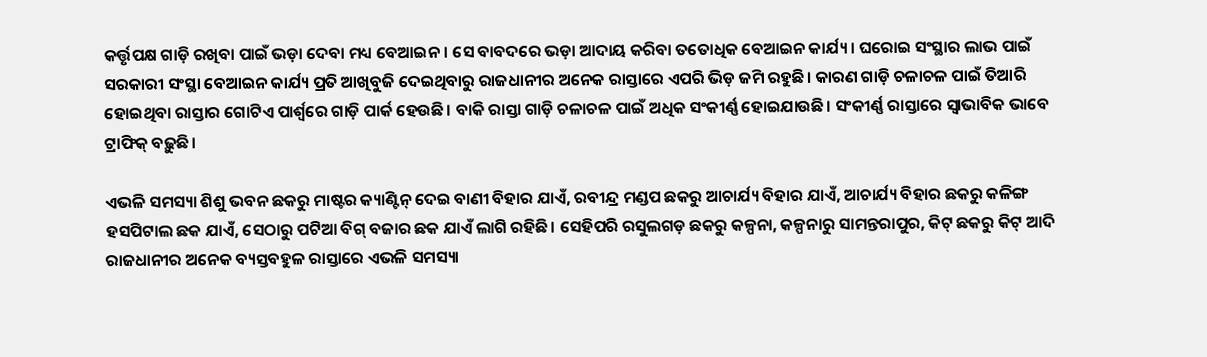କର୍ତ୍ତୃପକ୍ଷ ଗାଡ଼ି ରଖିବା ପାଇଁ ଭଡ଼ା ଦେବା ମଧ୍ୟ ବେଆଇନ। ସେ ବାବଦରେ ଭଡ଼ା ଆଦାୟ କରିବା ତତୋଧିକ ବେଆଇନ କାର୍ଯ୍ୟ। ଘରୋଇ ସଂସ୍ଥାର ଲାଭ ପାଇଁ ସରକାରୀ ସଂସ୍ଥା ବେଆଇନ କାର୍ଯ୍ୟ ପ୍ରତି ଆଖିବୁଜି ଦେଇଥିବାରୁ ରାଜଧାନୀର ଅନେକ ରାସ୍ତାରେ ଏପରି ଭିଡ଼ ଜମି ରହୁଛି। କାରଣ ଗାଡ଼ି ଚଳାଚଳ ପାଇଁ ତିଆରି ହୋଇଥିବା ରାସ୍ତାର ଗୋଟିଏ ପାର୍ଶ୍ୱରେ ଗାଡ଼ି ପାର୍କ ହେଉଛି। ବାକି ରାସ୍ତା ଗାଡ଼ି ଚଳାଚଳ ପାଇଁ ଅଧିକ ସଂକୀର୍ଣ୍ଣ ହୋଇଯାଉଛି। ସଂକୀର୍ଣ୍ଣ ରାସ୍ତାରେ ସ୍ୱାଭାବିକ ଭାବେ ଟ୍ରାଫିକ୍‌ ବଢ଼ୁଛି।

ଏଭଳି ସମସ୍ୟା ଶିଶୁ ଭବନ ଛକରୁ ମାଷ୍ଟର କ୍ୟାଣ୍ଟିନ୍‌ ଦେଇ ବାଣୀ ବିହାର ଯାଏଁ, ରବୀନ୍ଦ୍ର ମଣ୍ଡପ ଛକରୁ ଆଚାର୍ଯ୍ୟ ବିହାର ଯାଏଁ, ଆଚାର୍ଯ୍ୟ ବିହାର ଛକରୁ କଳିଙ୍ଗ ହସପିଟାଲ ଛକ ଯାଏଁ, ସେଠାରୁ ପଟିଆ ବିଗ୍‌ ବଜାର ଛକ ଯାଏଁ ଲାଗି ରହିଛି। ସେହିପରି ରସୁଲଗଡ଼ ଛକରୁ କଳ୍ପନା, କଳ୍ପନାରୁ ସାମନ୍ତରାପୁର, କିଟ୍‌ ଛକରୁ କିଟ୍‌ ଆଦି ରାଜଧାନୀର ଅନେକ ବ୍ୟସ୍ତବହୁଳ ରାସ୍ତାରେ ଏଭଳି ସମସ୍ୟା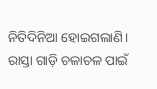ନିତିଦିନିଆ ହୋଇଗଲାଣି। ରାସ୍ତା ଗାଡ଼ି ଚଳାଚଳ ପାଇଁ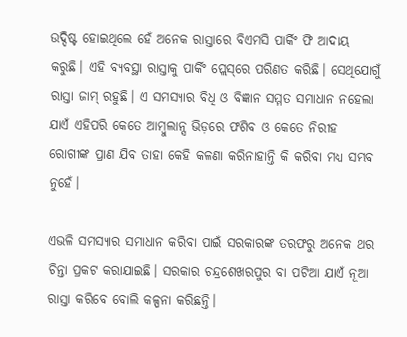ଉଦ୍ଦିଷ୍ଟ ହୋଇଥିଲେ ହେଁ ଅନେକ ରାସ୍ତାରେ ବିଏମସି ପାର୍କିଂ ଫି ଆଦାୟ କରୁଛି। ଏହି ବ୍ୟବସ୍ଥା ରାସ୍ତାକୁ ପାର୍କିଂ ପ୍ଲେସ୍‌ରେ ପରିଣତ କରିଛି। ସେଥିଯୋଗୁଁ ରାସ୍ତା ଜାମ୍‌ ରହୁଛି। ଏ ସମସ୍ୟାର ବିଧି ଓ ବିଜ୍ଞାନ ସମ୍ମତ ସମାଧାନ ନହେଲା ଯାଏଁ ଏହିପରି କେତେ ଆମ୍ବୁଲାନ୍ସ ଭିଡ଼ରେ ଫଶିବ ଓ କେତେ ନିରୀହ ରୋଗୀଙ୍କ ପ୍ରାଣ ଯିବ ତାହା କେହି କଳଣା କରିନାହାନ୍ତି କି କରିବା ମଧ୍ୟ ସମ୍ଭବ ନୁହେଁ।

ଏଭଳି ସମସ୍ୟାର ସମାଧାନ କରିବା ପାଇଁ ସରକାରଙ୍କ ତରଫରୁ ଅନେକ ଥର ଚିନ୍ତା ପ୍ରକଟ କରାଯାଇଛି। ସରକାର ଚନ୍ଦ୍ରଶେଖରପୁର ବା ପଟିଆ ଯାଏଁ ନୂଆ ରାସ୍ତା କରିବେ ବୋଲି କଳ୍ପନା କରିଛନ୍ତି।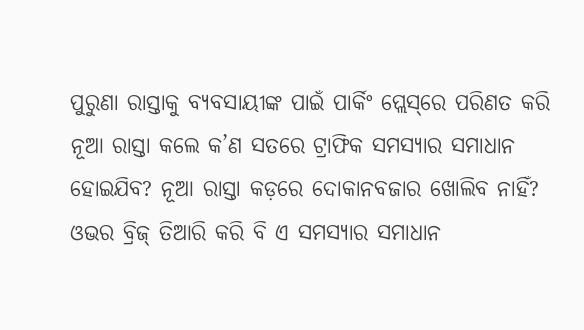ପୁରୁଣା ରାସ୍ତାକୁ ବ୍ୟବସାୟୀଙ୍କ ପାଇଁ ପାର୍କିଂ ପ୍ଲେସ୍‌ରେ ପରିଣତ କରି ନୂଆ ରାସ୍ତା କଲେ କ’ଣ ସତରେ ଟ୍ରାଫିକ ସମସ୍ୟାର ସମାଧାନ ହୋଇଯିବ? ନୂଆ ରାସ୍ତା କଡ଼ରେ ଦୋକାନବଜାର ଖୋଲିବ ନାହିଁ? ଓଭର ବ୍ରିଜ୍ ତିଆରି କରି ବି ଏ ସମସ୍ୟାର ସମାଧାନ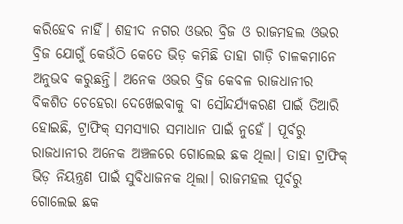କରିହେବ ନାହିଁ। ଶହୀଦ ନଗର ଓଭର ବ୍ରିଜ ଓ ରାଜମହଲ ଓଭର ବ୍ରିଜ ଯୋଗୁଁ କେଉଁଠି କେତେ ଭିଡ଼ କମିଛି ତାହା ଗାଡ଼ି ଚାଳକମାନେ ଅନୁଭବ କରୁଛନ୍ତି। ଅନେକ ଓଭର ବ୍ରିଜ କେବଳ ରାଜଧାନୀର ବିକଶିତ ଚେହେରା ଦେଖେଇବାକୁ ବା ସୌନ୍ଦର୍ଯ୍ୟକରଣ ପାଇଁ ତିଆରି ହୋଇଛି, ଟ୍ରାଫିକ୍‌ ସମସ୍ୟାର ସମାଧାନ ପାଇଁ ନୁହେଁ। ପୂର୍ବରୁ ରାଜଧାନୀର ଅନେକ ଅଞ୍ଚଳରେ ଗୋଲେଇ ଛକ ଥିଲା। ତାହା ଟ୍ରାଫିକ୍‌ ଭିଡ଼ ନିୟନ୍ତ୍ରଣ ପାଇଁ ସୁବିଧାଜନକ ଥିଲା। ରାଜମହଲ ପୂର୍ବରୁ ଗୋଲେଇ ଛକ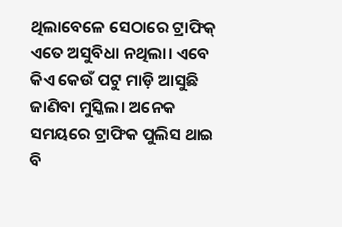ଥିଲାବେଳେ ସେଠାରେ ଟ୍ରାଫିକ୍‌ ଏତେ ଅସୁବିଧା ନଥିଲା। ଏବେ କିଏ କେଉଁ ପଟୁ ମାଡ଼ି ଆସୁଛି ଜାଣିବା ମୁସ୍କିଲ। ଅନେକ ସମୟରେ ଟ୍ରାଫିକ ପୁଲିସ ଥାଇ ବି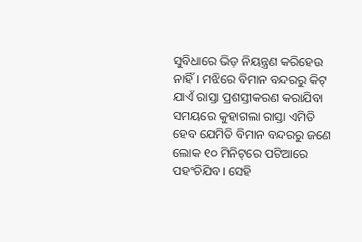ସୁବିଧାରେ ଭିଡ଼ ନିୟନ୍ତ୍ରଣ କରିହେଉ ନାହିଁ। ମଝିରେ ବିମାନ ବନ୍ଦରରୁ କିଟ୍‌ ଯାଏଁ ରାସ୍ତା ପ୍ରଶସ୍ତୀକରଣ କରାଯିବା ସମୟରେ କୁହାଗଲା ରାସ୍ତା ଏମିତି ହେବ ଯେମିତି ବିମାନ ବନ୍ଦରରୁ ଜଣେ ଲୋକ ୧୦ ମିନିଟ୍‌ରେ ପଟିଆରେ ପହଂଚିଯିବ। ସେହି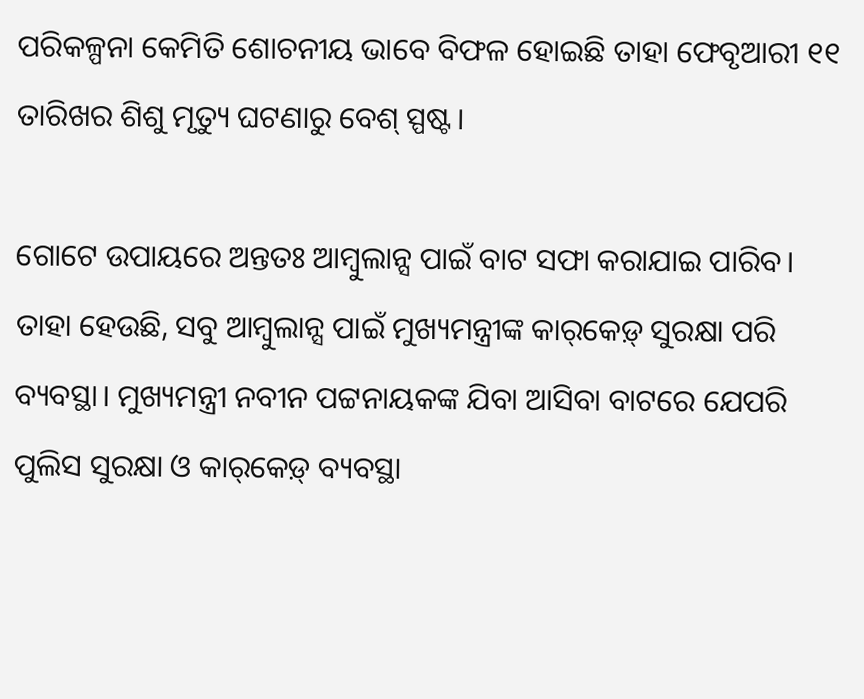ପରିକଳ୍ପନା କେମିତି ଶୋଚନୀୟ ଭାବେ ବିଫଳ ହୋଇଛି ତାହା ଫେବୃଆରୀ ୧୧ ତାରିଖର ଶିଶୁ ମୃତ୍ୟୁ ଘଟଣାରୁ ବେଶ୍‌ ସ୍ପଷ୍ଟ।

ଗୋଟେ ଉପାୟରେ ଅନ୍ତତଃ ଆମ୍ବୁଲାନ୍ସ ପାଇଁ ବାଟ ସଫା କରାଯାଇ ପାରିବ। ତାହା ହେଉଛି, ସବୁ ଆମ୍ବୁଲାନ୍ସ ପାଇଁ ମୁଖ୍ୟମନ୍ତ୍ରୀଙ୍କ କାର୍‌କେଡ଼୍‌ ସୁରକ୍ଷା ପରି ବ୍ୟବସ୍ଥା। ମୁଖ୍ୟମନ୍ତ୍ରୀ ନବୀନ ପଟ୍ଟନାୟକଙ୍କ ଯିବା ଆସିବା ବାଟରେ ଯେପରି ପୁଲିସ ସୁରକ୍ଷା ଓ କାର୍‌କେଡ଼୍‌ ବ୍ୟବସ୍ଥା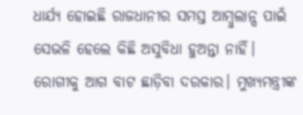ଧାର୍ଯ୍ୟ ହୋଇଛି ରାଜଧାନୀର ସମସ୍ତ ଆମ୍ବୁଲାନ୍ସ ପାଇଁ ସେଭଳି ହେଲେ କିଛି ଅସୁବିଧା ହୁଅନ୍ତା ନାହିଁ। ରୋଗୀକୁ ଆଗ ବାଟ ଛାଡ଼ିବା ଦରକାର। ମୁଖ୍ୟମନ୍ତ୍ରୀଙ୍କ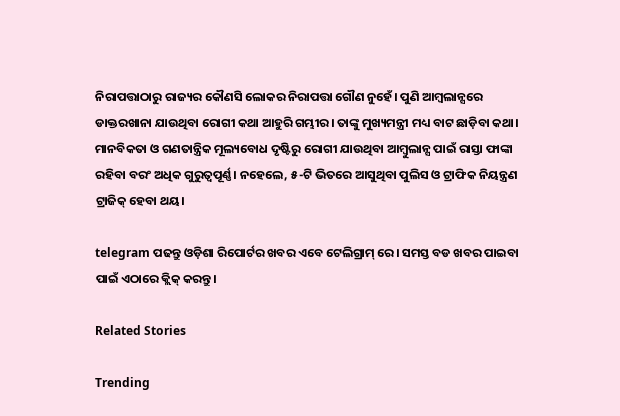ନିରାପତ୍ତାଠାରୁ ରାଜ୍ୟର କୌଣସି ଲୋକର ନିରାପତ୍ତା ଗୌଣ ନୁହେଁ। ପୁଣି ଆମ୍ବଲାନ୍ସରେ ଡାକ୍ତରଖାନା ଯାଉଥିବା ରୋଗୀ କଥା ଆହୁରି ଗମ୍ଭୀର। ତାଙ୍କୁ ମୁଖ୍ୟମନ୍ତ୍ରୀ ମଧ୍ୟ ବାଟ ଛାଡ଼ିବା କଥା। ମାନବିକତା ଓ ଗଣତାନ୍ତ୍ରିକ ମୂଲ୍ୟବୋଧ ଦୃଷ୍ଟିରୁ ରୋଗୀ ଯାଉଥିବା ଆମ୍ବୁଲାନ୍ସ ପାଇଁ ରାସ୍ତା ଫାଙ୍କା ରହିବା ବରଂ ଅଧିକ ଗୁରୁତ୍ୱପୂର୍ଣ୍ଣ। ନହେଲେ, ୫-ଟି ଭିତରେ ଆସୁଥିବା ପୁଲିସ ଓ ଟ୍ରାଫିକ ନିୟନ୍ତ୍ରଣ ଟ୍ରାଜିକ୍‌ ହେବା ଥୟ।

telegram ପଢନ୍ତୁ ଓଡ଼ିଶା ରିପୋର୍ଟର ଖବର ଏବେ ଟେଲିଗ୍ରାମ୍ ରେ। ସମସ୍ତ ବଡ ଖବର ପାଇବା ପାଇଁ ଏଠାରେ କ୍ଲିକ୍ କରନ୍ତୁ।

Related Stories

Trending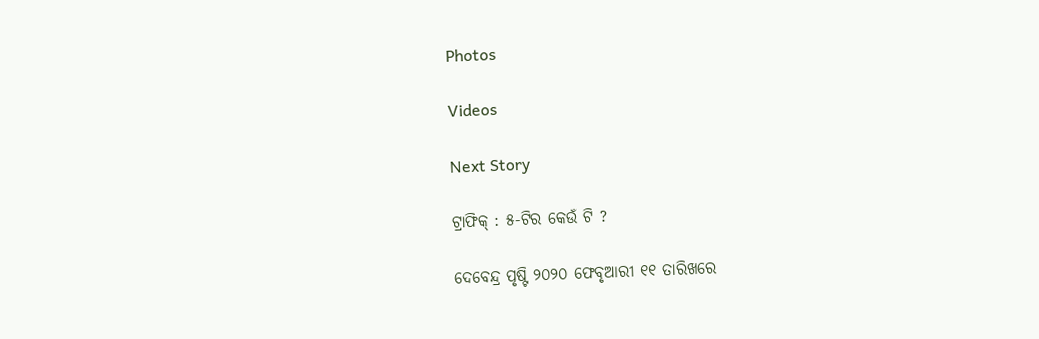Photos

Videos

Next Story

ଟ୍ରାଫିକ୍‌ : ୫-ଟିର କେଉଁ ଟି ?

ଦେବେନ୍ଦ୍ର ପୃଷ୍ଟି ୨୦୨୦ ଫେବୃଆରୀ ୧୧ ତାରିଖରେ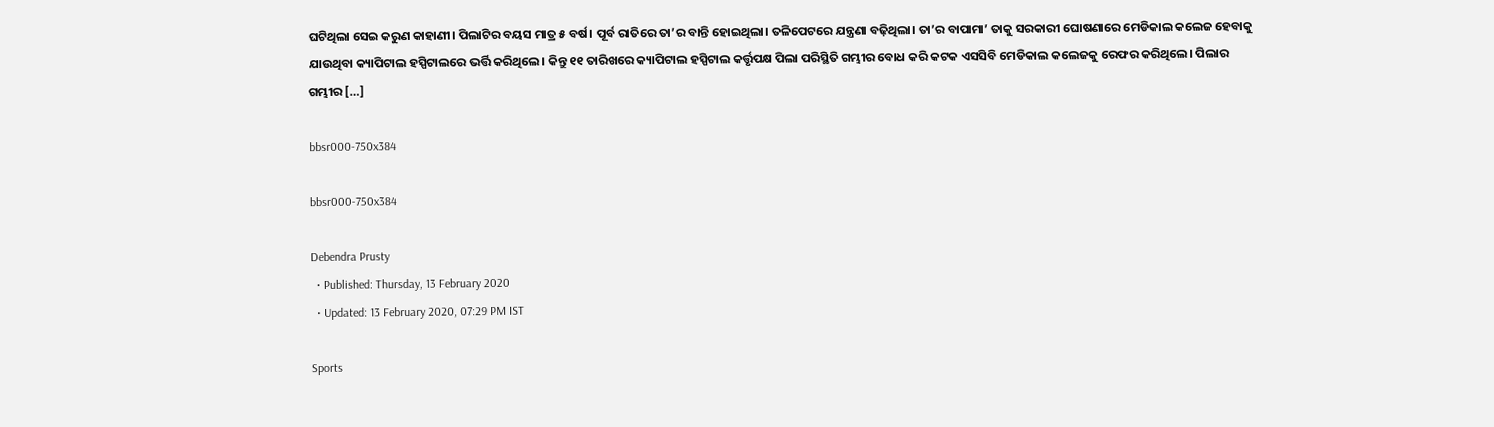ଘଟିଥିଲା ସେଇ କରୁଣ କାହାଣୀ। ପିଲାଟିର ବୟସ ମାତ୍ର ୫ ବର୍ଷ। ପୂର୍ବ ରାତିରେ ତା’ର ବାନ୍ତି ହୋଇଥିଲା। ତଳିପେଟରେ ଯନ୍ତ୍ରଣା ବଢ଼ିଥିଲା। ତା’ର ବାପାମା’ ତାକୁ ସରକାରୀ ଘୋଷଣାରେ ମେଡିକାଲ କଲେଜ ହେବାକୁ ଯାଉଥିବା କ୍ୟାପିଟାଲ ହସ୍ପିଟାଲରେ ଭର୍ତ୍ତି କରିଥିଲେ। କିନ୍ତୁ ୧୧ ତାରିଖରେ କ୍ୟାପିଟାଲ ହସ୍ପିଟାଲ କର୍ତ୍ତୃପକ୍ଷ ପିଲା ପରିସ୍ଥିତି ଗମ୍ଭୀର ବୋଧ କରି କଟକ ଏସସିବି ମେଡିକାଲ କଲେଜକୁ ରେଫର କରିଥିଲେ। ପିଲାର ଗମ୍ଭୀର […]

bbsr000-750x384

bbsr000-750x384

Debendra Prusty
  • Published: Thursday, 13 February 2020
  • Updated: 13 February 2020, 07:29 PM IST

Sports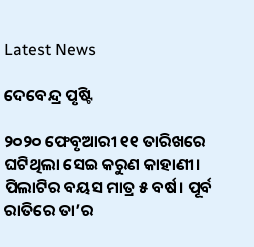Latest News

ଦେବେନ୍ଦ୍ର ପୃଷ୍ଟି

୨୦୨୦ ଫେବୃଆରୀ ୧୧ ତାରିଖରେ ଘଟିଥିଲା ସେଇ କରୁଣ କାହାଣୀ। ପିଲାଟିର ବୟସ ମାତ୍ର ୫ ବର୍ଷ। ପୂର୍ବ ରାତିରେ ତା’ର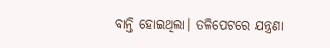ବାନ୍ତି ହୋଇଥିଲା। ତଳିପେଟରେ ଯନ୍ତ୍ରଣା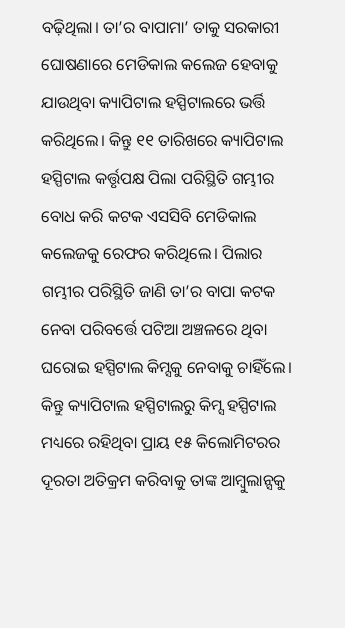ବଢ଼ିଥିଲା। ତା’ର ବାପାମା’ ତାକୁ ସରକାରୀ ଘୋଷଣାରେ ମେଡିକାଲ କଲେଜ ହେବାକୁ ଯାଉଥିବା କ୍ୟାପିଟାଲ ହସ୍ପିଟାଲରେ ଭର୍ତ୍ତି କରିଥିଲେ। କିନ୍ତୁ ୧୧ ତାରିଖରେ କ୍ୟାପିଟାଲ ହସ୍ପିଟାଲ କର୍ତ୍ତୃପକ୍ଷ ପିଲା ପରିସ୍ଥିତି ଗମ୍ଭୀର ବୋଧ କରି କଟକ ଏସସିବି ମେଡିକାଲ କଲେଜକୁ ରେଫର କରିଥିଲେ। ପିଲାର ଗମ୍ଭୀର ପରିସ୍ଥିତି ଜାଣି ତା’ର ବାପା କଟକ ନେବା ପରିବର୍ତ୍ତେ ପଟିଆ ଅଞ୍ଚଳରେ ଥିବା ଘରୋଇ ହସ୍ପିଟାଲ କିମ୍ସକୁ ନେବାକୁ ଚାହିଁଲେ। କିନ୍ତୁ କ୍ୟାପିଟାଲ ହସ୍ପିଟାଲରୁ କିମ୍ସ ହସ୍ପିଟାଲ ମଧ୍ୟରେ ରହିଥିବା ପ୍ରାୟ ୧୫ କିଲୋମିଟରର ଦୂରତା ଅତିକ୍ରମ କରିବାକୁ ତାଙ୍କ ଆମ୍ବୁଲାନ୍ସକୁ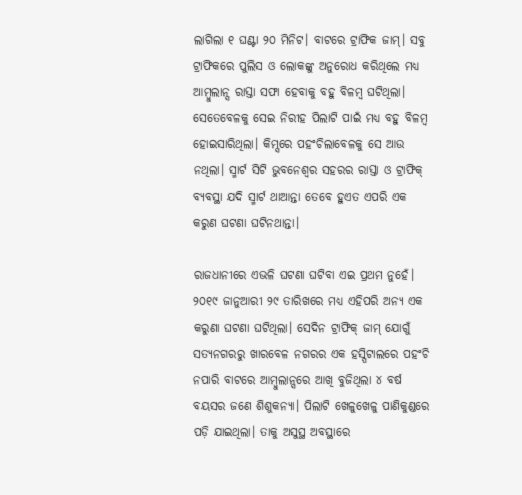ଲାଗିଲା ୧ ଘଣ୍ଟା ୨୦ ମିନିଟ। ବାଟରେ ଟ୍ରାଫିକ ଜାମ୍‌। ସବୁ ଟ୍ରାଫିକରେ ପୁଲିସ ଓ ଲୋକଙ୍କୁ ଅନୁରୋଧ କରିଥିଲେ ମଧ୍ୟ ଆମ୍ବୁଲାନ୍ସ ରାସ୍ତା ସଫା ହେବାକୁ ବହୁ ବିଳମ୍ବ ଘଟିଥିଲା। ସେତେବେଳକୁ ସେଇ ନିରୀହ ପିଲାଟି ପାଇଁ ମଧ୍ୟ ବହୁ ବିଳମ୍ବ ହୋଇସାରିଥିଲା। କିମ୍ସରେ ପହଂଚିଲାବେଳକୁ ସେ ଆଉ ନଥିଲା। ସ୍ମାର୍ଟ ସିଟି ଭୁବନେଶ୍ୱର ସହରର ରାସ୍ତା ଓ ଟ୍ରାଫିକ୍‌ ବ୍ୟବସ୍ଥା ଯଦି ସ୍ମାର୍ଟ ଥାଆନ୍ତା ତେବେ ହୁଏତ ଏପରି ଏକ କରୁଣ ଘଟଣା ଘଟିନଥାନ୍ତା।

ରାଜଧାନୀରେ ଏଭଳି ଘଟଣା ଘଟିବା ଏଇ ପ୍ରଥମ ନୁହେଁ। ୨୦୧୯ ଜାନୁଆରୀ ୨୯ ତାରିଖରେ ମଧ୍ୟ ଏହିପରି ଅନ୍ୟ ଏକ କରୁଣା ଘଟଣା ଘଟିଥିଲା। ସେଦିନ ଟ୍ରାଫିକ୍‌ ଜାମ୍‌ ଯୋଗୁଁ ସତ୍ୟନଗରରୁ ଖାରବେଳ ନଗରର ଏକ ହସ୍ପିଟାଲରେ ପହଂଚି ନପାରି ବାଟରେ ଆମ୍ବୁଲାନ୍ସରେ ଆଖି ବୁଜିଥିଲା ୪ ବର୍ଷ ବୟସର ଜଣେ ଶିଶୁକନ୍ୟା। ପିଲାଟି ଖେଳୁଖେଳୁ ପାଣିକୁଣ୍ଡରେ ପଡ଼ି ଯାଇଥିଲା। ତାକୁ ଅସୁସ୍ଥ ଅବସ୍ଥାରେ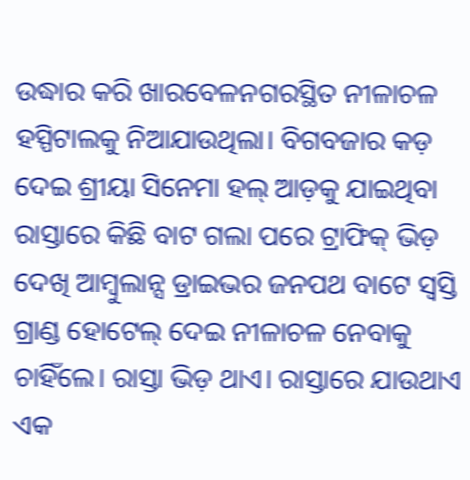ଉଦ୍ଧାର କରି ଖାରବେଳନଗରସ୍ଥିତ ନୀଳାଚଳ ହସ୍ପିଟାଲକୁ ନିଆଯାଉଥିଲା। ବିଗବଜାର କଡ଼ ଦେଇ ଶ୍ରୀୟା ସିନେମା ହଲ୍‌ ଆଡ଼କୁ ଯାଇଥିବା ରାସ୍ତାରେ କିଛି ବାଟ ଗଲା ପରେ ଟ୍ରାଫିକ୍‌ ଭିଡ଼ ଦେଖି ଆମ୍ବୁଲାନ୍ସ ଡ୍ରାଇଭର ଜନପଥ ବାଟେ ସ୍ୱସ୍ତି ଗ୍ରାଣ୍ଡ ହୋଟେଲ୍‌ ଦେଇ ନୀଳାଚଳ ନେବାକୁ ଚାହିଁଲେ। ରାସ୍ତା ଭିଡ଼ ଥାଏ। ରାସ୍ତାରେ ଯାଉଥାଏ ଏକ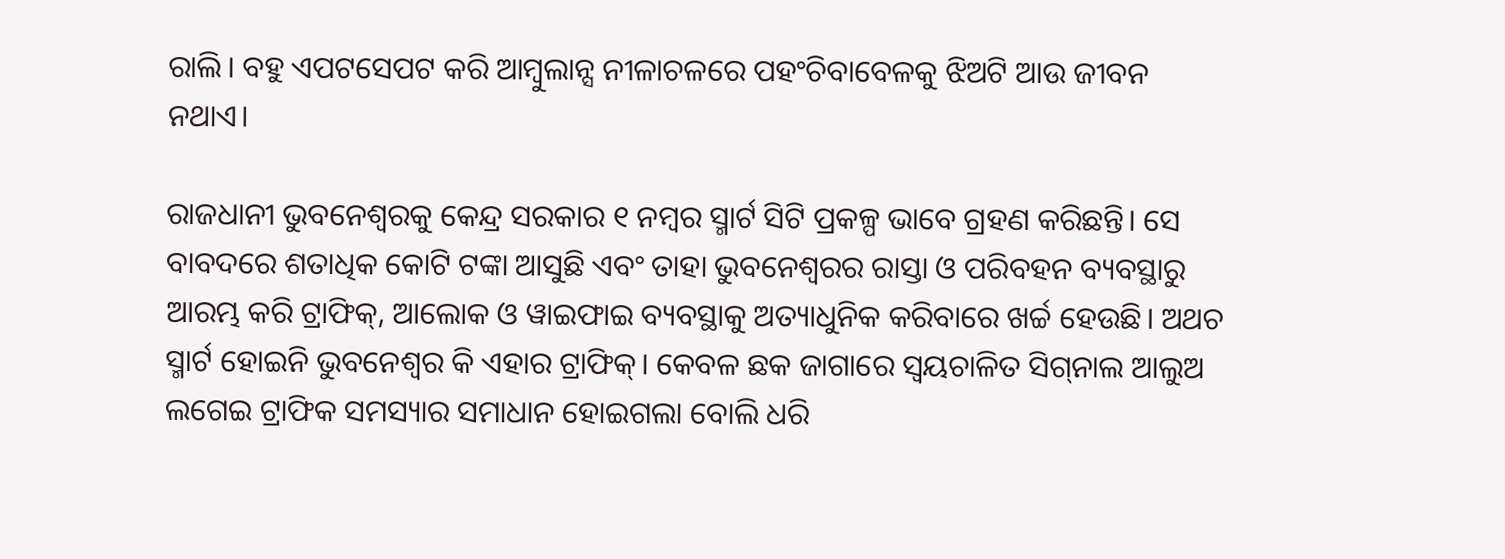ରାଲି। ବହୁ ଏପଟସେପଟ କରି ଆମ୍ବୁଲାନ୍ସ ନୀଳାଚଳରେ ପହଂଚିବାବେଳକୁ ଝିଅଟି ଆଉ ଜୀବନ ନଥାଏ।

ରାଜଧାନୀ ଭୁବନେଶ୍ୱରକୁ କେନ୍ଦ୍ର ସରକାର ୧ ନମ୍ବର ସ୍ମାର୍ଟ ସିଟି ପ୍ରକଳ୍ପ ଭାବେ ଗ୍ରହଣ କରିଛନ୍ତି। ସେ ବାବଦରେ ଶତାଧିକ କୋଟି ଟଙ୍କା ଆସୁଛି ଏବଂ ତାହା ଭୁବନେଶ୍ୱରର ରାସ୍ତା ଓ ପରିବହନ ବ୍ୟବସ୍ଥାରୁ ଆରମ୍ଭ କରି ଟ୍ରାଫିକ୍‌, ଆଲୋକ ଓ ୱାଇଫାଇ ବ୍ୟବସ୍ଥାକୁ ଅତ୍ୟାଧୁନିକ କରିବାରେ ଖର୍ଚ୍ଚ ହେଉଛି। ଅଥଚ ସ୍ମାର୍ଟ ହୋଇନି ଭୁବନେଶ୍ୱର କି ଏହାର ଟ୍ରାଫିକ୍‌। କେବଳ ଛକ ଜାଗାରେ ସ୍ୱୟଚାଳିତ ସିଗ୍‌ନାଲ ଆଲୁଅ ଲଗେଇ ଟ୍ରାଫିକ ସମସ୍ୟାର ସମାଧାନ ହୋଇଗଲା ବୋଲି ଧରି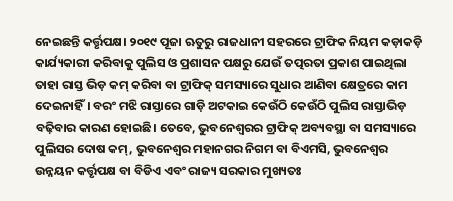ନେଇଛନ୍ତି କର୍ତ୍ତୃପକ୍ଷ। ୨୦୧୯ ପୂଜା ଋତୁରୁ ରାଜଧାନୀ ସହରରେ ଟ୍ରାଫିକ ନିୟମ କଡ଼ାକଡ଼ି କାର୍ଯ୍ୟକାରୀ କରିବାକୁ ପୁଲିସ ଓ ପ୍ରଶାସନ ପକ୍ଷରୁ ଯେଉଁ ତତ୍ପରତା ପ୍ରକାଶ ପାଇଥିଲା ତାହା ରାସ୍ତ ଭିଡ଼ କମ୍‌ କରିବା ବା ଟ୍ରାଫିକ୍ ସମସ୍ୟାରେ ସୁଧାର ଆଣିବା କ୍ଷେତ୍ରରେ କାମ ଦେଇନାହିଁ। ବରଂ ମଝି ରାସ୍ତାରେ ଗାଡ଼ି ଅଟକାଇ କେଉଁଠି କେଉଁଠି ପୁଲିସ ରାସ୍ତାଭିଡ଼ ବଢ଼ିବାର କାରଣ ହୋଇଛି। ତେବେ, ଭୁବନେଶ୍ୱରର ଟ୍ରାଫିକ୍‌ ଅବ୍ୟବସ୍ଥା ବା ସମସ୍ୟାରେ ପୁଲିସର ଦୋଷ କମ୍‌, ଭୁବନେଶ୍ୱର ମହାନଗର ନିଗମ ବା ବିଏମସି, ଭୁବନେଶ୍ୱର ଉନ୍ନୟନ କର୍ତ୍ତୃପକ୍ଷ ବା ବିଡିଏ ଏବଂ ରାଜ୍ୟ ସରକାର ମୁଖ୍ୟତଃ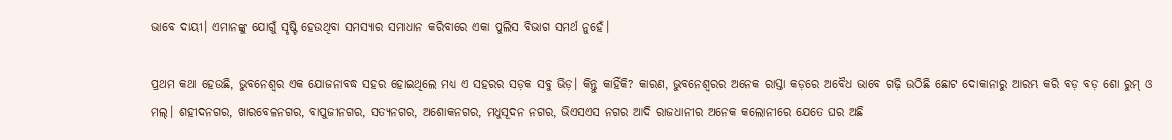ଭାବେ ଦାୟୀ। ଏମାନଙ୍କୁ ଯୋଗୁଁ ସୃଷ୍ଟି ହେଉଥିବା ସମସ୍ୟାର ସମାଧାନ କରିବାରେ ଏକା ପୁଲିସ ବିଭାଗ ସମର୍ଥ ନୁହେଁ।

ପ୍ରଥମ କଥା ହେଉଛି, ଭୁବନେଶ୍ୱର ଏକ ଯୋଜନାବଦ୍ଧ ସହର ହୋଇଥିଲେ ମଧ୍ୟ ଏ ସହରର ସଡ଼କ ସବୁ ଭିଡ଼। କିନ୍ତୁ କାହିଁକି? କାରଣ, ଭୁବନେଶ୍ୱରର ଅନେକ ରାସ୍ତା କଡ଼ରେ ଅବୈଧ ଭାବେ ଗଢ଼ି ଉଠିଛି ଛୋଟ ଦୋକାନାରୁ ଆରମ୍ଭ କରି ବଡ଼ ବଡ଼ ଶୋ ରୁମ୍‌ ଓ ମଲ୍‌। ଶହୀଦନଗର, ଖାରବେଳନଗର, ବାପୁଜୀନଗର, ସତ୍ୟନଗର, ଅଶୋକନଗର, ମଧୁସୂଦନ ନଗର, ଭିଏସଏସ ନଗର ଆଦି ରାଜଧାନୀର ଅନେକ କଲୋନୀରେ ଯେତେ ଘର ଅଛି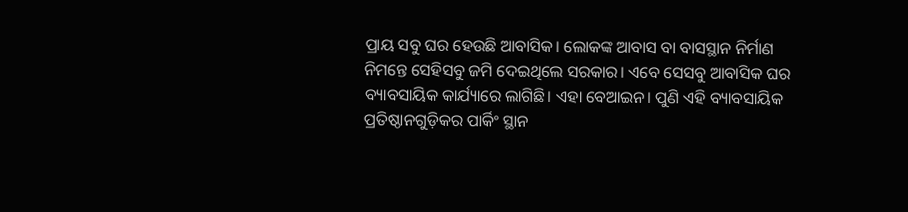ପ୍ରାୟ ସବୁ ଘର ହେଉଛି ଆବାସିକ। ଲୋକଙ୍କ ଆବାସ ବା ବାସସ୍ଥାନ ନିର୍ମାଣ ନିମନ୍ତେ ସେହିସବୁ ଜମି ଦେଇଥିଲେ ସରକାର। ଏବେ ସେସବୁ ଆବାସିକ ଘର ବ୍ୟାବସାୟିକ କାର୍ଯ୍ୟାରେ ଲାଗିଛି। ଏହା ବେଆଇନ। ପୁଣି ଏହି ବ୍ୟାବସାୟିକ ପ୍ରତିଷ୍ଠାନଗୁଡ଼ିକର ପାର୍କିଂ ସ୍ଥାନ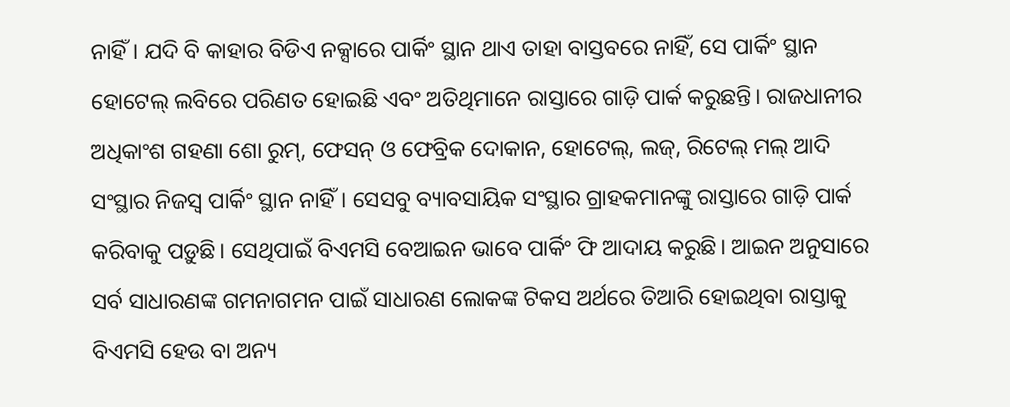ନାହିଁ। ଯଦି ବି କାହାର ବିଡିଏ ନକ୍ସାରେ ପାର୍କିଂ ସ୍ଥାନ ଥାଏ ତାହା ବାସ୍ତବରେ ନାହିଁ, ସେ ପାର୍କିଂ ସ୍ଥାନ ହୋଟେଲ୍‌ ଲବିରେ ପରିଣତ ହୋଇଛି ଏବଂ ଅତିଥିମାନେ ରାସ୍ତାରେ ଗାଡ଼ି ପାର୍କ କରୁଛନ୍ତି। ରାଜଧାନୀର ଅଧିକାଂଶ ଗହଣା ଶୋ ରୁମ୍‌, ଫେସନ୍‌ ଓ ଫେବ୍ରିକ ଦୋକାନ, ହୋଟେଲ୍‌, ଲଜ୍‌, ରିଟେଲ୍‌ ମଲ୍‌ ଆଦି ସଂସ୍ଥାର ନିଜସ୍ୱ ପାର୍କିଂ ସ୍ଥାନ ନାହିଁ। ସେସବୁ ବ୍ୟାବସାୟିକ ସଂସ୍ଥାର ଗ୍ରାହକମାନଙ୍କୁ ରାସ୍ତାରେ ଗାଡ଼ି ପାର୍କ କରିବାକୁ ପଡ଼ୁଛି। ସେଥିପାଇଁ ବିଏମସି ବେଆଇନ ଭାବେ ପାର୍କିଂ ଫି ଆଦାୟ କରୁଛି। ଆଇନ ଅନୁସାରେ ସର୍ବ ସାଧାରଣଙ୍କ ଗମନାଗମନ ପାଇଁ ସାଧାରଣ ଲୋକଙ୍କ ଟିକସ ଅର୍ଥରେ ତିଆରି ହୋଇଥିବା ରାସ୍ତାକୁ ବିଏମସି ହେଉ ବା ଅନ୍ୟ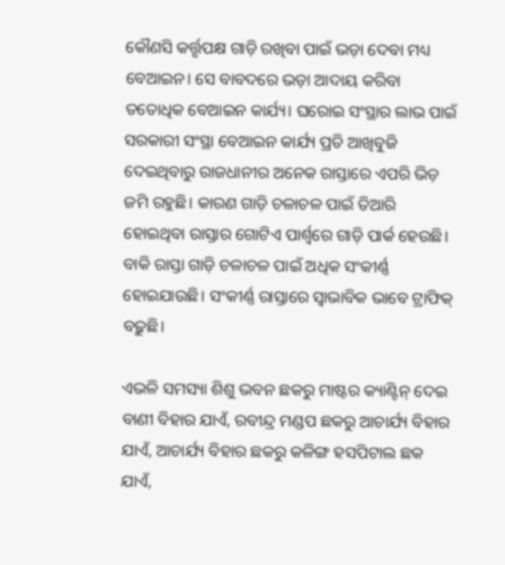କୌଣସି କର୍ତ୍ତୃପକ୍ଷ ଗାଡ଼ି ରଖିବା ପାଇଁ ଭଡ଼ା ଦେବା ମଧ୍ୟ ବେଆଇନ। ସେ ବାବଦରେ ଭଡ଼ା ଆଦାୟ କରିବା ତତୋଧିକ ବେଆଇନ କାର୍ଯ୍ୟ। ଘରୋଇ ସଂସ୍ଥାର ଲାଭ ପାଇଁ ସରକାରୀ ସଂସ୍ଥା ବେଆଇନ କାର୍ଯ୍ୟ ପ୍ରତି ଆଖିବୁଜି ଦେଇଥିବାରୁ ରାଜଧାନୀର ଅନେକ ରାସ୍ତାରେ ଏପରି ଭିଡ଼ ଜମି ରହୁଛି। କାରଣ ଗାଡ଼ି ଚଳାଚଳ ପାଇଁ ତିଆରି ହୋଇଥିବା ରାସ୍ତାର ଗୋଟିଏ ପାର୍ଶ୍ୱରେ ଗାଡ଼ି ପାର୍କ ହେଉଛି। ବାକି ରାସ୍ତା ଗାଡ଼ି ଚଳାଚଳ ପାଇଁ ଅଧିକ ସଂକୀର୍ଣ୍ଣ ହୋଇଯାଉଛି। ସଂକୀର୍ଣ୍ଣ ରାସ୍ତାରେ ସ୍ୱାଭାବିକ ଭାବେ ଟ୍ରାଫିକ୍‌ ବଢ଼ୁଛି।

ଏଭଳି ସମସ୍ୟା ଶିଶୁ ଭବନ ଛକରୁ ମାଷ୍ଟର କ୍ୟାଣ୍ଟିନ୍‌ ଦେଇ ବାଣୀ ବିହାର ଯାଏଁ, ରବୀନ୍ଦ୍ର ମଣ୍ଡପ ଛକରୁ ଆଚାର୍ଯ୍ୟ ବିହାର ଯାଏଁ, ଆଚାର୍ଯ୍ୟ ବିହାର ଛକରୁ କଳିଙ୍ଗ ହସପିଟାଲ ଛକ ଯାଏଁ,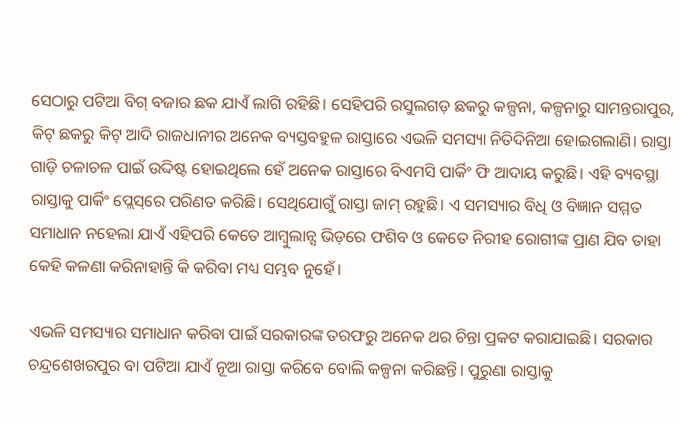ସେଠାରୁ ପଟିଆ ବିଗ୍‌ ବଜାର ଛକ ଯାଏଁ ଲାଗି ରହିଛି। ସେହିପରି ରସୁଲଗଡ଼ ଛକରୁ କଳ୍ପନା, କଳ୍ପନାରୁ ସାମନ୍ତରାପୁର, କିଟ୍‌ ଛକରୁ କିଟ୍‌ ଆଦି ରାଜଧାନୀର ଅନେକ ବ୍ୟସ୍ତବହୁଳ ରାସ୍ତାରେ ଏଭଳି ସମସ୍ୟା ନିତିଦିନିଆ ହୋଇଗଲାଣି। ରାସ୍ତା ଗାଡ଼ି ଚଳାଚଳ ପାଇଁ ଉଦ୍ଦିଷ୍ଟ ହୋଇଥିଲେ ହେଁ ଅନେକ ରାସ୍ତାରେ ବିଏମସି ପାର୍କିଂ ଫି ଆଦାୟ କରୁଛି। ଏହି ବ୍ୟବସ୍ଥା ରାସ୍ତାକୁ ପାର୍କିଂ ପ୍ଲେସ୍‌ରେ ପରିଣତ କରିଛି। ସେଥିଯୋଗୁଁ ରାସ୍ତା ଜାମ୍‌ ରହୁଛି। ଏ ସମସ୍ୟାର ବିଧି ଓ ବିଜ୍ଞାନ ସମ୍ମତ ସମାଧାନ ନହେଲା ଯାଏଁ ଏହିପରି କେତେ ଆମ୍ବୁଲାନ୍ସ ଭିଡ଼ରେ ଫଶିବ ଓ କେତେ ନିରୀହ ରୋଗୀଙ୍କ ପ୍ରାଣ ଯିବ ତାହା କେହି କଳଣା କରିନାହାନ୍ତି କି କରିବା ମଧ୍ୟ ସମ୍ଭବ ନୁହେଁ।

ଏଭଳି ସମସ୍ୟାର ସମାଧାନ କରିବା ପାଇଁ ସରକାରଙ୍କ ତରଫରୁ ଅନେକ ଥର ଚିନ୍ତା ପ୍ରକଟ କରାଯାଇଛି। ସରକାର ଚନ୍ଦ୍ରଶେଖରପୁର ବା ପଟିଆ ଯାଏଁ ନୂଆ ରାସ୍ତା କରିବେ ବୋଲି କଳ୍ପନା କରିଛନ୍ତି। ପୁରୁଣା ରାସ୍ତାକୁ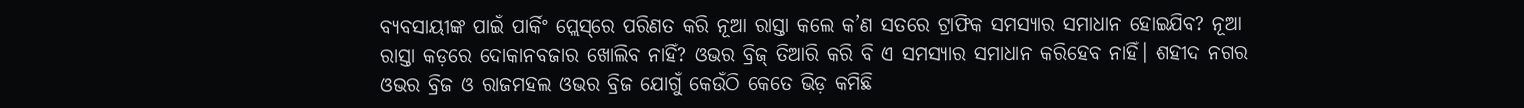ବ୍ୟବସାୟୀଙ୍କ ପାଇଁ ପାର୍କିଂ ପ୍ଲେସ୍‌ରେ ପରିଣତ କରି ନୂଆ ରାସ୍ତା କଲେ କ’ଣ ସତରେ ଟ୍ରାଫିକ ସମସ୍ୟାର ସମାଧାନ ହୋଇଯିବ? ନୂଆ ରାସ୍ତା କଡ଼ରେ ଦୋକାନବଜାର ଖୋଲିବ ନାହିଁ? ଓଭର ବ୍ରିଜ୍ ତିଆରି କରି ବି ଏ ସମସ୍ୟାର ସମାଧାନ କରିହେବ ନାହିଁ। ଶହୀଦ ନଗର ଓଭର ବ୍ରିଜ ଓ ରାଜମହଲ ଓଭର ବ୍ରିଜ ଯୋଗୁଁ କେଉଁଠି କେତେ ଭିଡ଼ କମିଛି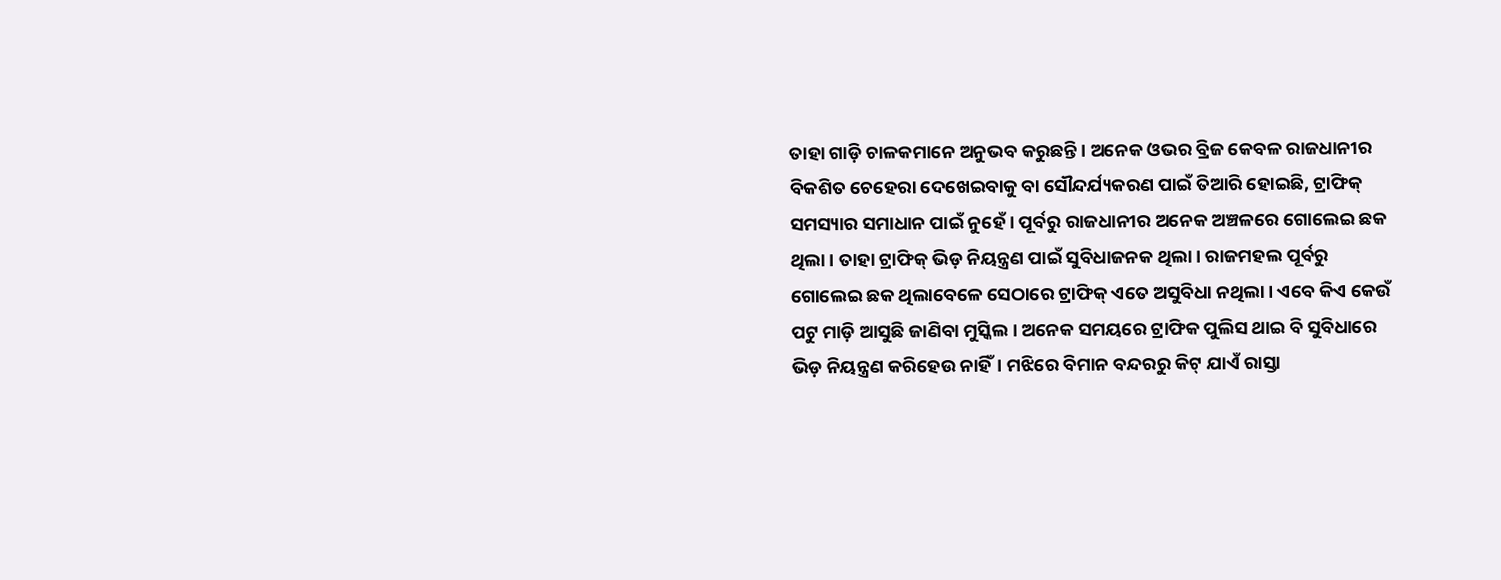ତାହା ଗାଡ଼ି ଚାଳକମାନେ ଅନୁଭବ କରୁଛନ୍ତି। ଅନେକ ଓଭର ବ୍ରିଜ କେବଳ ରାଜଧାନୀର ବିକଶିତ ଚେହେରା ଦେଖେଇବାକୁ ବା ସୌନ୍ଦର୍ଯ୍ୟକରଣ ପାଇଁ ତିଆରି ହୋଇଛି, ଟ୍ରାଫିକ୍‌ ସମସ୍ୟାର ସମାଧାନ ପାଇଁ ନୁହେଁ। ପୂର୍ବରୁ ରାଜଧାନୀର ଅନେକ ଅଞ୍ଚଳରେ ଗୋଲେଇ ଛକ ଥିଲା। ତାହା ଟ୍ରାଫିକ୍‌ ଭିଡ଼ ନିୟନ୍ତ୍ରଣ ପାଇଁ ସୁବିଧାଜନକ ଥିଲା। ରାଜମହଲ ପୂର୍ବରୁ ଗୋଲେଇ ଛକ ଥିଲାବେଳେ ସେଠାରେ ଟ୍ରାଫିକ୍‌ ଏତେ ଅସୁବିଧା ନଥିଲା। ଏବେ କିଏ କେଉଁ ପଟୁ ମାଡ଼ି ଆସୁଛି ଜାଣିବା ମୁସ୍କିଲ। ଅନେକ ସମୟରେ ଟ୍ରାଫିକ ପୁଲିସ ଥାଇ ବି ସୁବିଧାରେ ଭିଡ଼ ନିୟନ୍ତ୍ରଣ କରିହେଉ ନାହିଁ। ମଝିରେ ବିମାନ ବନ୍ଦରରୁ କିଟ୍‌ ଯାଏଁ ରାସ୍ତା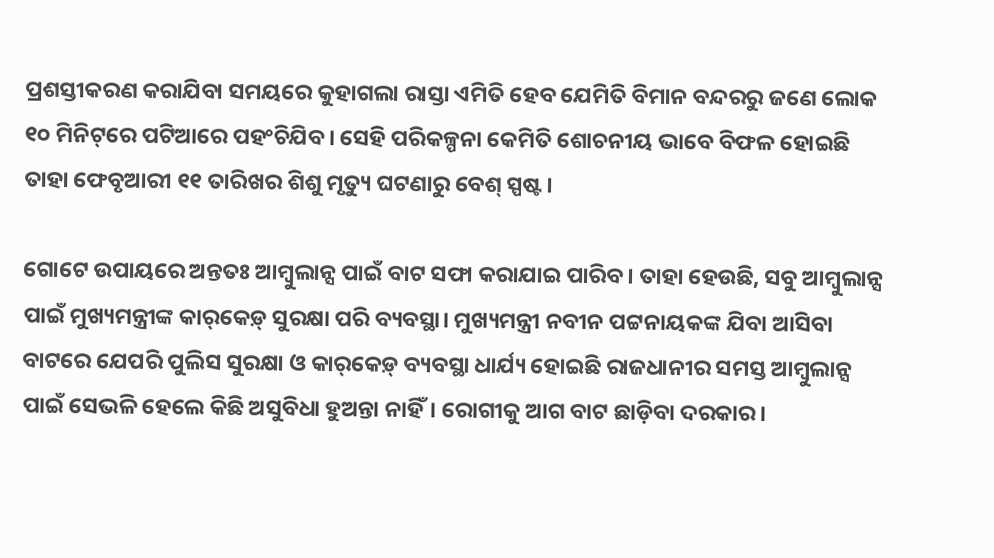ପ୍ରଶସ୍ତୀକରଣ କରାଯିବା ସମୟରେ କୁହାଗଲା ରାସ୍ତା ଏମିତି ହେବ ଯେମିତି ବିମାନ ବନ୍ଦରରୁ ଜଣେ ଲୋକ ୧୦ ମିନିଟ୍‌ରେ ପଟିଆରେ ପହଂଚିଯିବ। ସେହି ପରିକଳ୍ପନା କେମିତି ଶୋଚନୀୟ ଭାବେ ବିଫଳ ହୋଇଛି ତାହା ଫେବୃଆରୀ ୧୧ ତାରିଖର ଶିଶୁ ମୃତ୍ୟୁ ଘଟଣାରୁ ବେଶ୍‌ ସ୍ପଷ୍ଟ।

ଗୋଟେ ଉପାୟରେ ଅନ୍ତତଃ ଆମ୍ବୁଲାନ୍ସ ପାଇଁ ବାଟ ସଫା କରାଯାଇ ପାରିବ। ତାହା ହେଉଛି, ସବୁ ଆମ୍ବୁଲାନ୍ସ ପାଇଁ ମୁଖ୍ୟମନ୍ତ୍ରୀଙ୍କ କାର୍‌କେଡ଼୍‌ ସୁରକ୍ଷା ପରି ବ୍ୟବସ୍ଥା। ମୁଖ୍ୟମନ୍ତ୍ରୀ ନବୀନ ପଟ୍ଟନାୟକଙ୍କ ଯିବା ଆସିବା ବାଟରେ ଯେପରି ପୁଲିସ ସୁରକ୍ଷା ଓ କାର୍‌କେଡ଼୍‌ ବ୍ୟବସ୍ଥା ଧାର୍ଯ୍ୟ ହୋଇଛି ରାଜଧାନୀର ସମସ୍ତ ଆମ୍ବୁଲାନ୍ସ ପାଇଁ ସେଭଳି ହେଲେ କିଛି ଅସୁବିଧା ହୁଅନ୍ତା ନାହିଁ। ରୋଗୀକୁ ଆଗ ବାଟ ଛାଡ଼ିବା ଦରକାର।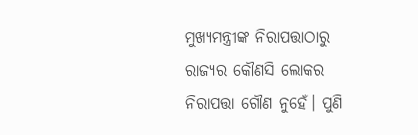ମୁଖ୍ୟମନ୍ତ୍ରୀଙ୍କ ନିରାପତ୍ତାଠାରୁ ରାଜ୍ୟର କୌଣସି ଲୋକର ନିରାପତ୍ତା ଗୌଣ ନୁହେଁ। ପୁଣି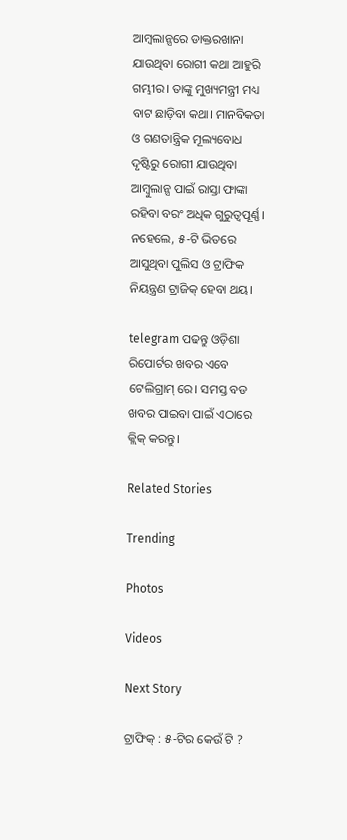ଆମ୍ବଲାନ୍ସରେ ଡାକ୍ତରଖାନା ଯାଉଥିବା ରୋଗୀ କଥା ଆହୁରି ଗମ୍ଭୀର। ତାଙ୍କୁ ମୁଖ୍ୟମନ୍ତ୍ରୀ ମଧ୍ୟ ବାଟ ଛାଡ଼ିବା କଥା। ମାନବିକତା ଓ ଗଣତାନ୍ତ୍ରିକ ମୂଲ୍ୟବୋଧ ଦୃଷ୍ଟିରୁ ରୋଗୀ ଯାଉଥିବା ଆମ୍ବୁଲାନ୍ସ ପାଇଁ ରାସ୍ତା ଫାଙ୍କା ରହିବା ବରଂ ଅଧିକ ଗୁରୁତ୍ୱପୂର୍ଣ୍ଣ। ନହେଲେ, ୫-ଟି ଭିତରେ ଆସୁଥିବା ପୁଲିସ ଓ ଟ୍ରାଫିକ ନିୟନ୍ତ୍ରଣ ଟ୍ରାଜିକ୍‌ ହେବା ଥୟ।

telegram ପଢନ୍ତୁ ଓଡ଼ିଶା ରିପୋର୍ଟର ଖବର ଏବେ ଟେଲିଗ୍ରାମ୍ ରେ। ସମସ୍ତ ବଡ ଖବର ପାଇବା ପାଇଁ ଏଠାରେ କ୍ଲିକ୍ କରନ୍ତୁ।

Related Stories

Trending

Photos

Videos

Next Story

ଟ୍ରାଫିକ୍‌ : ୫-ଟିର କେଉଁ ଟି ?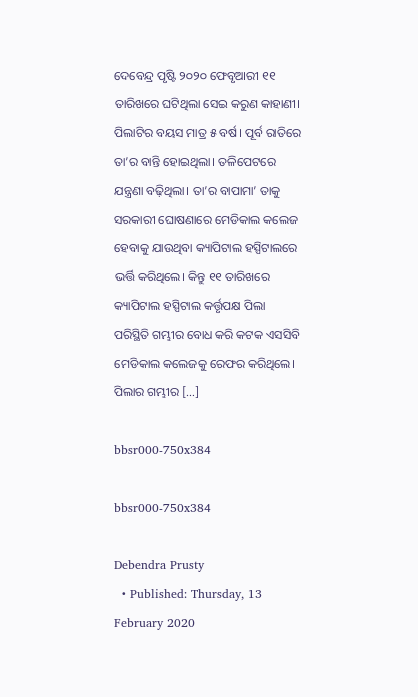ଦେବେନ୍ଦ୍ର ପୃଷ୍ଟି ୨୦୨୦ ଫେବୃଆରୀ ୧୧ ତାରିଖରେ ଘଟିଥିଲା ସେଇ କରୁଣ କାହାଣୀ। ପିଲାଟିର ବୟସ ମାତ୍ର ୫ ବର୍ଷ। ପୂର୍ବ ରାତିରେ ତା’ର ବାନ୍ତି ହୋଇଥିଲା। ତଳିପେଟରେ ଯନ୍ତ୍ରଣା ବଢ଼ିଥିଲା। ତା’ର ବାପାମା’ ତାକୁ ସରକାରୀ ଘୋଷଣାରେ ମେଡିକାଲ କଲେଜ ହେବାକୁ ଯାଉଥିବା କ୍ୟାପିଟାଲ ହସ୍ପିଟାଲରେ ଭର୍ତ୍ତି କରିଥିଲେ। କିନ୍ତୁ ୧୧ ତାରିଖରେ କ୍ୟାପିଟାଲ ହସ୍ପିଟାଲ କର୍ତ୍ତୃପକ୍ଷ ପିଲା ପରିସ୍ଥିତି ଗମ୍ଭୀର ବୋଧ କରି କଟକ ଏସସିବି ମେଡିକାଲ କଲେଜକୁ ରେଫର କରିଥିଲେ। ପିଲାର ଗମ୍ଭୀର […]

bbsr000-750x384

bbsr000-750x384

Debendra Prusty
  • Published: Thursday, 13 February 2020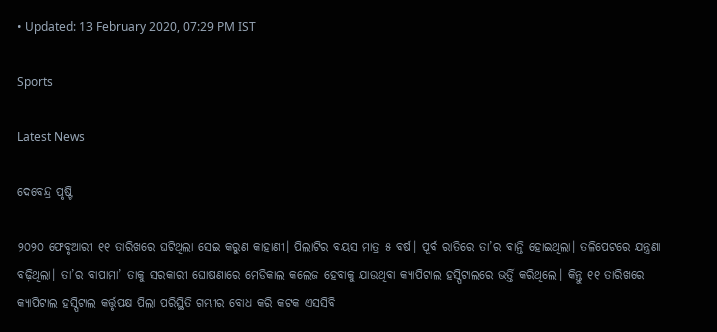• Updated: 13 February 2020, 07:29 PM IST

Sports

Latest News

ଦେବେନ୍ଦ୍ର ପୃଷ୍ଟି

୨୦୨୦ ଫେବୃଆରୀ ୧୧ ତାରିଖରେ ଘଟିଥିଲା ସେଇ କରୁଣ କାହାଣୀ। ପିଲାଟିର ବୟସ ମାତ୍ର ୫ ବର୍ଷ। ପୂର୍ବ ରାତିରେ ତା’ର ବାନ୍ତି ହୋଇଥିଲା। ତଳିପେଟରେ ଯନ୍ତ୍ରଣା ବଢ଼ିଥିଲା। ତା’ର ବାପାମା’ ତାକୁ ସରକାରୀ ଘୋଷଣାରେ ମେଡିକାଲ କଲେଜ ହେବାକୁ ଯାଉଥିବା କ୍ୟାପିଟାଲ ହସ୍ପିଟାଲରେ ଭର୍ତ୍ତି କରିଥିଲେ। କିନ୍ତୁ ୧୧ ତାରିଖରେ କ୍ୟାପିଟାଲ ହସ୍ପିଟାଲ କର୍ତ୍ତୃପକ୍ଷ ପିଲା ପରିସ୍ଥିତି ଗମ୍ଭୀର ବୋଧ କରି କଟକ ଏସସିବି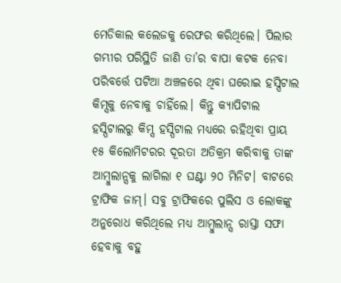ମେଡିକାଲ କଲେଜକୁ ରେଫର କରିଥିଲେ। ପିଲାର ଗମ୍ଭୀର ପରିସ୍ଥିତି ଜାଣି ତା’ର ବାପା କଟକ ନେବା ପରିବର୍ତ୍ତେ ପଟିଆ ଅଞ୍ଚଳରେ ଥିବା ଘରୋଇ ହସ୍ପିଟାଲ କିମ୍ସକୁ ନେବାକୁ ଚାହିଁଲେ। କିନ୍ତୁ କ୍ୟାପିଟାଲ ହସ୍ପିଟାଲରୁ କିମ୍ସ ହସ୍ପିଟାଲ ମଧ୍ୟରେ ରହିଥିବା ପ୍ରାୟ ୧୫ କିଲୋମିଟରର ଦୂରତା ଅତିକ୍ରମ କରିବାକୁ ତାଙ୍କ ଆମ୍ବୁଲାନ୍ସକୁ ଲାଗିଲା ୧ ଘଣ୍ଟା ୨୦ ମିନିଟ। ବାଟରେ ଟ୍ରାଫିକ ଜାମ୍‌। ସବୁ ଟ୍ରାଫିକରେ ପୁଲିସ ଓ ଲୋକଙ୍କୁ ଅନୁରୋଧ କରିଥିଲେ ମଧ୍ୟ ଆମ୍ବୁଲାନ୍ସ ରାସ୍ତା ସଫା ହେବାକୁ ବହୁ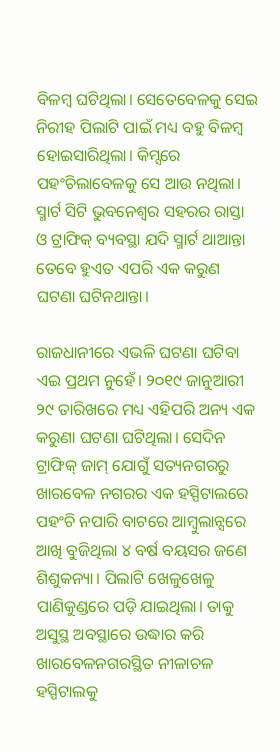ବିଳମ୍ବ ଘଟିଥିଲା। ସେତେବେଳକୁ ସେଇ ନିରୀହ ପିଲାଟି ପାଇଁ ମଧ୍ୟ ବହୁ ବିଳମ୍ବ ହୋଇସାରିଥିଲା। କିମ୍ସରେ ପହଂଚିଲାବେଳକୁ ସେ ଆଉ ନଥିଲା। ସ୍ମାର୍ଟ ସିଟି ଭୁବନେଶ୍ୱର ସହରର ରାସ୍ତା ଓ ଟ୍ରାଫିକ୍‌ ବ୍ୟବସ୍ଥା ଯଦି ସ୍ମାର୍ଟ ଥାଆନ୍ତା ତେବେ ହୁଏତ ଏପରି ଏକ କରୁଣ ଘଟଣା ଘଟିନଥାନ୍ତା।

ରାଜଧାନୀରେ ଏଭଳି ଘଟଣା ଘଟିବା ଏଇ ପ୍ରଥମ ନୁହେଁ। ୨୦୧୯ ଜାନୁଆରୀ ୨୯ ତାରିଖରେ ମଧ୍ୟ ଏହିପରି ଅନ୍ୟ ଏକ କରୁଣା ଘଟଣା ଘଟିଥିଲା। ସେଦିନ ଟ୍ରାଫିକ୍‌ ଜାମ୍‌ ଯୋଗୁଁ ସତ୍ୟନଗରରୁ ଖାରବେଳ ନଗରର ଏକ ହସ୍ପିଟାଲରେ ପହଂଚି ନପାରି ବାଟରେ ଆମ୍ବୁଲାନ୍ସରେ ଆଖି ବୁଜିଥିଲା ୪ ବର୍ଷ ବୟସର ଜଣେ ଶିଶୁକନ୍ୟା। ପିଲାଟି ଖେଳୁଖେଳୁ ପାଣିକୁଣ୍ଡରେ ପଡ଼ି ଯାଇଥିଲା। ତାକୁ ଅସୁସ୍ଥ ଅବସ୍ଥାରେ ଉଦ୍ଧାର କରି ଖାରବେଳନଗରସ୍ଥିତ ନୀଳାଚଳ ହସ୍ପିଟାଲକୁ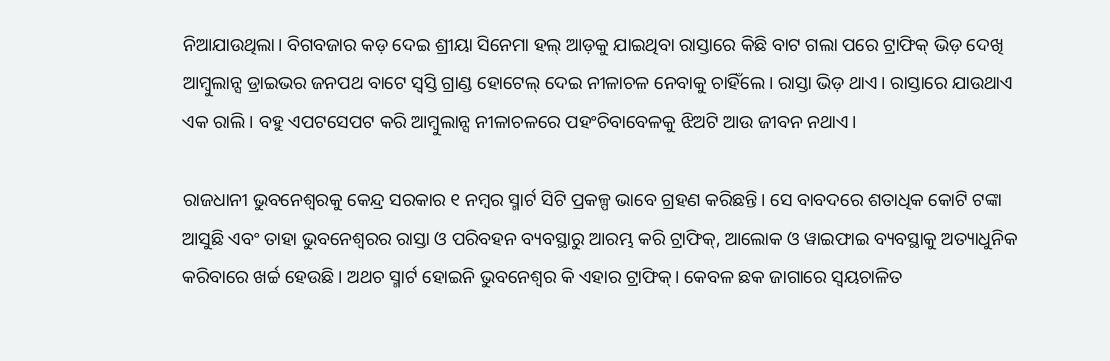ନିଆଯାଉଥିଲା। ବିଗବଜାର କଡ଼ ଦେଇ ଶ୍ରୀୟା ସିନେମା ହଲ୍‌ ଆଡ଼କୁ ଯାଇଥିବା ରାସ୍ତାରେ କିଛି ବାଟ ଗଲା ପରେ ଟ୍ରାଫିକ୍‌ ଭିଡ଼ ଦେଖି ଆମ୍ବୁଲାନ୍ସ ଡ୍ରାଇଭର ଜନପଥ ବାଟେ ସ୍ୱସ୍ତି ଗ୍ରାଣ୍ଡ ହୋଟେଲ୍‌ ଦେଇ ନୀଳାଚଳ ନେବାକୁ ଚାହିଁଲେ। ରାସ୍ତା ଭିଡ଼ ଥାଏ। ରାସ୍ତାରେ ଯାଉଥାଏ ଏକ ରାଲି। ବହୁ ଏପଟସେପଟ କରି ଆମ୍ବୁଲାନ୍ସ ନୀଳାଚଳରେ ପହଂଚିବାବେଳକୁ ଝିଅଟି ଆଉ ଜୀବନ ନଥାଏ।

ରାଜଧାନୀ ଭୁବନେଶ୍ୱରକୁ କେନ୍ଦ୍ର ସରକାର ୧ ନମ୍ବର ସ୍ମାର୍ଟ ସିଟି ପ୍ରକଳ୍ପ ଭାବେ ଗ୍ରହଣ କରିଛନ୍ତି। ସେ ବାବଦରେ ଶତାଧିକ କୋଟି ଟଙ୍କା ଆସୁଛି ଏବଂ ତାହା ଭୁବନେଶ୍ୱରର ରାସ୍ତା ଓ ପରିବହନ ବ୍ୟବସ୍ଥାରୁ ଆରମ୍ଭ କରି ଟ୍ରାଫିକ୍‌, ଆଲୋକ ଓ ୱାଇଫାଇ ବ୍ୟବସ୍ଥାକୁ ଅତ୍ୟାଧୁନିକ କରିବାରେ ଖର୍ଚ୍ଚ ହେଉଛି। ଅଥଚ ସ୍ମାର୍ଟ ହୋଇନି ଭୁବନେଶ୍ୱର କି ଏହାର ଟ୍ରାଫିକ୍‌। କେବଳ ଛକ ଜାଗାରେ ସ୍ୱୟଚାଳିତ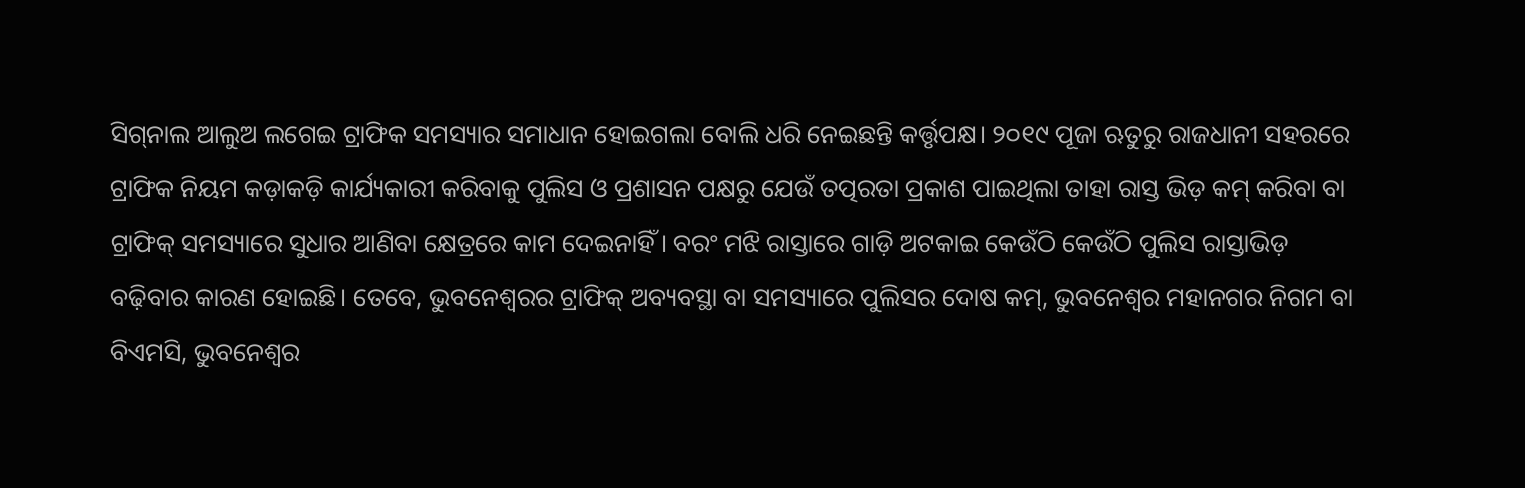ସିଗ୍‌ନାଲ ଆଲୁଅ ଲଗେଇ ଟ୍ରାଫିକ ସମସ୍ୟାର ସମାଧାନ ହୋଇଗଲା ବୋଲି ଧରି ନେଇଛନ୍ତି କର୍ତ୍ତୃପକ୍ଷ। ୨୦୧୯ ପୂଜା ଋତୁରୁ ରାଜଧାନୀ ସହରରେ ଟ୍ରାଫିକ ନିୟମ କଡ଼ାକଡ଼ି କାର୍ଯ୍ୟକାରୀ କରିବାକୁ ପୁଲିସ ଓ ପ୍ରଶାସନ ପକ୍ଷରୁ ଯେଉଁ ତତ୍ପରତା ପ୍ରକାଶ ପାଇଥିଲା ତାହା ରାସ୍ତ ଭିଡ଼ କମ୍‌ କରିବା ବା ଟ୍ରାଫିକ୍ ସମସ୍ୟାରେ ସୁଧାର ଆଣିବା କ୍ଷେତ୍ରରେ କାମ ଦେଇନାହିଁ। ବରଂ ମଝି ରାସ୍ତାରେ ଗାଡ଼ି ଅଟକାଇ କେଉଁଠି କେଉଁଠି ପୁଲିସ ରାସ୍ତାଭିଡ଼ ବଢ଼ିବାର କାରଣ ହୋଇଛି। ତେବେ, ଭୁବନେଶ୍ୱରର ଟ୍ରାଫିକ୍‌ ଅବ୍ୟବସ୍ଥା ବା ସମସ୍ୟାରେ ପୁଲିସର ଦୋଷ କମ୍‌, ଭୁବନେଶ୍ୱର ମହାନଗର ନିଗମ ବା ବିଏମସି, ଭୁବନେଶ୍ୱର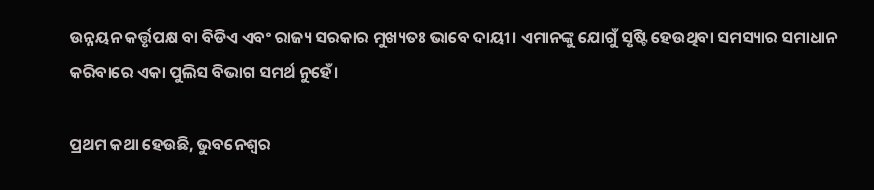ଉନ୍ନୟନ କର୍ତ୍ତୃପକ୍ଷ ବା ବିଡିଏ ଏବଂ ରାଜ୍ୟ ସରକାର ମୁଖ୍ୟତଃ ଭାବେ ଦାୟୀ। ଏମାନଙ୍କୁ ଯୋଗୁଁ ସୃଷ୍ଟି ହେଉଥିବା ସମସ୍ୟାର ସମାଧାନ କରିବାରେ ଏକା ପୁଲିସ ବିଭାଗ ସମର୍ଥ ନୁହେଁ।

ପ୍ରଥମ କଥା ହେଉଛି, ଭୁବନେଶ୍ୱର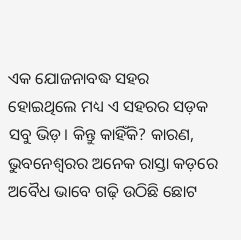ଏକ ଯୋଜନାବଦ୍ଧ ସହର ହୋଇଥିଲେ ମଧ୍ୟ ଏ ସହରର ସଡ଼କ ସବୁ ଭିଡ଼। କିନ୍ତୁ କାହିଁକି? କାରଣ, ଭୁବନେଶ୍ୱରର ଅନେକ ରାସ୍ତା କଡ଼ରେ ଅବୈଧ ଭାବେ ଗଢ଼ି ଉଠିଛି ଛୋଟ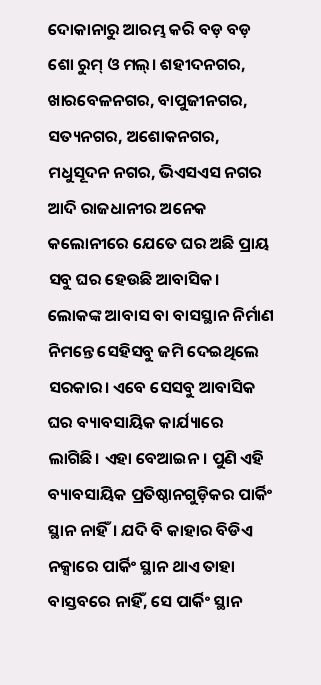ଦୋକାନାରୁ ଆରମ୍ଭ କରି ବଡ଼ ବଡ଼ ଶୋ ରୁମ୍‌ ଓ ମଲ୍‌। ଶହୀଦନଗର, ଖାରବେଳନଗର, ବାପୁଜୀନଗର, ସତ୍ୟନଗର, ଅଶୋକନଗର, ମଧୁସୂଦନ ନଗର, ଭିଏସଏସ ନଗର ଆଦି ରାଜଧାନୀର ଅନେକ କଲୋନୀରେ ଯେତେ ଘର ଅଛି ପ୍ରାୟ ସବୁ ଘର ହେଉଛି ଆବାସିକ। ଲୋକଙ୍କ ଆବାସ ବା ବାସସ୍ଥାନ ନିର୍ମାଣ ନିମନ୍ତେ ସେହିସବୁ ଜମି ଦେଇଥିଲେ ସରକାର। ଏବେ ସେସବୁ ଆବାସିକ ଘର ବ୍ୟାବସାୟିକ କାର୍ଯ୍ୟାରେ ଲାଗିଛି। ଏହା ବେଆଇନ। ପୁଣି ଏହି ବ୍ୟାବସାୟିକ ପ୍ରତିଷ୍ଠାନଗୁଡ଼ିକର ପାର୍କିଂ ସ୍ଥାନ ନାହିଁ। ଯଦି ବି କାହାର ବିଡିଏ ନକ୍ସାରେ ପାର୍କିଂ ସ୍ଥାନ ଥାଏ ତାହା ବାସ୍ତବରେ ନାହିଁ, ସେ ପାର୍କିଂ ସ୍ଥାନ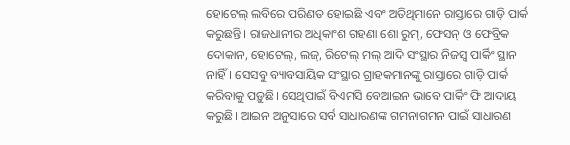ହୋଟେଲ୍‌ ଲବିରେ ପରିଣତ ହୋଇଛି ଏବଂ ଅତିଥିମାନେ ରାସ୍ତାରେ ଗାଡ଼ି ପାର୍କ କରୁଛନ୍ତି। ରାଜଧାନୀର ଅଧିକାଂଶ ଗହଣା ଶୋ ରୁମ୍‌, ଫେସନ୍‌ ଓ ଫେବ୍ରିକ ଦୋକାନ, ହୋଟେଲ୍‌, ଲଜ୍‌, ରିଟେଲ୍‌ ମଲ୍‌ ଆଦି ସଂସ୍ଥାର ନିଜସ୍ୱ ପାର୍କିଂ ସ୍ଥାନ ନାହିଁ। ସେସବୁ ବ୍ୟାବସାୟିକ ସଂସ୍ଥାର ଗ୍ରାହକମାନଙ୍କୁ ରାସ୍ତାରେ ଗାଡ଼ି ପାର୍କ କରିବାକୁ ପଡ଼ୁଛି। ସେଥିପାଇଁ ବିଏମସି ବେଆଇନ ଭାବେ ପାର୍କିଂ ଫି ଆଦାୟ କରୁଛି। ଆଇନ ଅନୁସାରେ ସର୍ବ ସାଧାରଣଙ୍କ ଗମନାଗମନ ପାଇଁ ସାଧାରଣ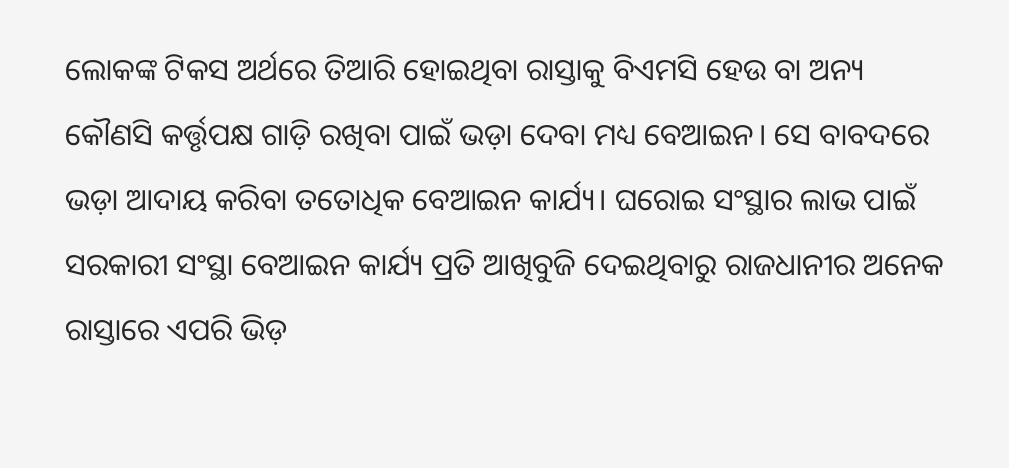ଲୋକଙ୍କ ଟିକସ ଅର୍ଥରେ ତିଆରି ହୋଇଥିବା ରାସ୍ତାକୁ ବିଏମସି ହେଉ ବା ଅନ୍ୟ କୌଣସି କର୍ତ୍ତୃପକ୍ଷ ଗାଡ଼ି ରଖିବା ପାଇଁ ଭଡ଼ା ଦେବା ମଧ୍ୟ ବେଆଇନ। ସେ ବାବଦରେ ଭଡ଼ା ଆଦାୟ କରିବା ତତୋଧିକ ବେଆଇନ କାର୍ଯ୍ୟ। ଘରୋଇ ସଂସ୍ଥାର ଲାଭ ପାଇଁ ସରକାରୀ ସଂସ୍ଥା ବେଆଇନ କାର୍ଯ୍ୟ ପ୍ରତି ଆଖିବୁଜି ଦେଇଥିବାରୁ ରାଜଧାନୀର ଅନେକ ରାସ୍ତାରେ ଏପରି ଭିଡ଼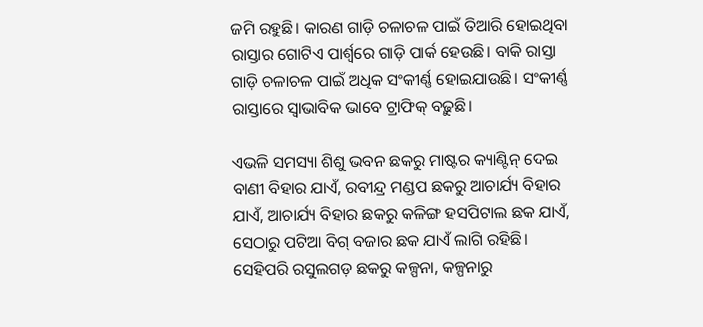ଜମି ରହୁଛି। କାରଣ ଗାଡ଼ି ଚଳାଚଳ ପାଇଁ ତିଆରି ହୋଇଥିବା ରାସ୍ତାର ଗୋଟିଏ ପାର୍ଶ୍ୱରେ ଗାଡ଼ି ପାର୍କ ହେଉଛି। ବାକି ରାସ୍ତା ଗାଡ଼ି ଚଳାଚଳ ପାଇଁ ଅଧିକ ସଂକୀର୍ଣ୍ଣ ହୋଇଯାଉଛି। ସଂକୀର୍ଣ୍ଣ ରାସ୍ତାରେ ସ୍ୱାଭାବିକ ଭାବେ ଟ୍ରାଫିକ୍‌ ବଢ଼ୁଛି।

ଏଭଳି ସମସ୍ୟା ଶିଶୁ ଭବନ ଛକରୁ ମାଷ୍ଟର କ୍ୟାଣ୍ଟିନ୍‌ ଦେଇ ବାଣୀ ବିହାର ଯାଏଁ, ରବୀନ୍ଦ୍ର ମଣ୍ଡପ ଛକରୁ ଆଚାର୍ଯ୍ୟ ବିହାର ଯାଏଁ, ଆଚାର୍ଯ୍ୟ ବିହାର ଛକରୁ କଳିଙ୍ଗ ହସପିଟାଲ ଛକ ଯାଏଁ, ସେଠାରୁ ପଟିଆ ବିଗ୍‌ ବଜାର ଛକ ଯାଏଁ ଲାଗି ରହିଛି। ସେହିପରି ରସୁଲଗଡ଼ ଛକରୁ କଳ୍ପନା, କଳ୍ପନାରୁ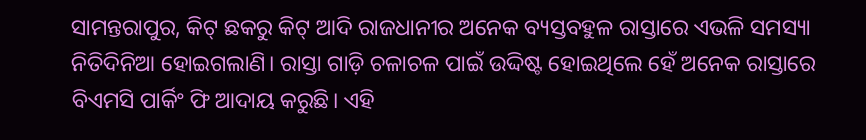ସାମନ୍ତରାପୁର, କିଟ୍‌ ଛକରୁ କିଟ୍‌ ଆଦି ରାଜଧାନୀର ଅନେକ ବ୍ୟସ୍ତବହୁଳ ରାସ୍ତାରେ ଏଭଳି ସମସ୍ୟା ନିତିଦିନିଆ ହୋଇଗଲାଣି। ରାସ୍ତା ଗାଡ଼ି ଚଳାଚଳ ପାଇଁ ଉଦ୍ଦିଷ୍ଟ ହୋଇଥିଲେ ହେଁ ଅନେକ ରାସ୍ତାରେ ବିଏମସି ପାର୍କିଂ ଫି ଆଦାୟ କରୁଛି। ଏହି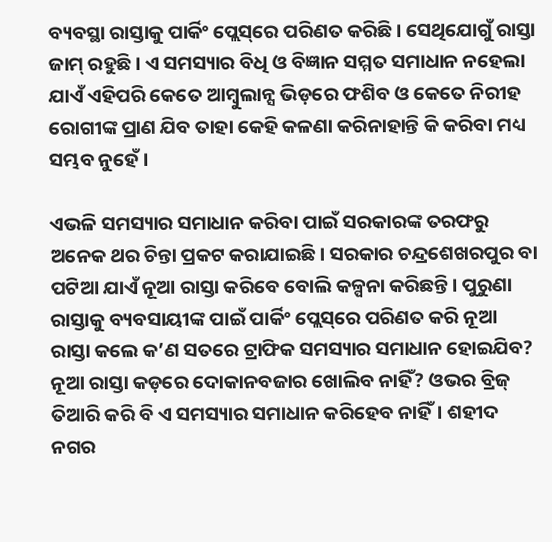ବ୍ୟବସ୍ଥା ରାସ୍ତାକୁ ପାର୍କିଂ ପ୍ଲେସ୍‌ରେ ପରିଣତ କରିଛି। ସେଥିଯୋଗୁଁ ରାସ୍ତା ଜାମ୍‌ ରହୁଛି। ଏ ସମସ୍ୟାର ବିଧି ଓ ବିଜ୍ଞାନ ସମ୍ମତ ସମାଧାନ ନହେଲା ଯାଏଁ ଏହିପରି କେତେ ଆମ୍ବୁଲାନ୍ସ ଭିଡ଼ରେ ଫଶିବ ଓ କେତେ ନିରୀହ ରୋଗୀଙ୍କ ପ୍ରାଣ ଯିବ ତାହା କେହି କଳଣା କରିନାହାନ୍ତି କି କରିବା ମଧ୍ୟ ସମ୍ଭବ ନୁହେଁ।

ଏଭଳି ସମସ୍ୟାର ସମାଧାନ କରିବା ପାଇଁ ସରକାରଙ୍କ ତରଫରୁ ଅନେକ ଥର ଚିନ୍ତା ପ୍ରକଟ କରାଯାଇଛି। ସରକାର ଚନ୍ଦ୍ରଶେଖରପୁର ବା ପଟିଆ ଯାଏଁ ନୂଆ ରାସ୍ତା କରିବେ ବୋଲି କଳ୍ପନା କରିଛନ୍ତି। ପୁରୁଣା ରାସ୍ତାକୁ ବ୍ୟବସାୟୀଙ୍କ ପାଇଁ ପାର୍କିଂ ପ୍ଲେସ୍‌ରେ ପରିଣତ କରି ନୂଆ ରାସ୍ତା କଲେ କ’ଣ ସତରେ ଟ୍ରାଫିକ ସମସ୍ୟାର ସମାଧାନ ହୋଇଯିବ? ନୂଆ ରାସ୍ତା କଡ଼ରେ ଦୋକାନବଜାର ଖୋଲିବ ନାହିଁ? ଓଭର ବ୍ରିଜ୍ ତିଆରି କରି ବି ଏ ସମସ୍ୟାର ସମାଧାନ କରିହେବ ନାହିଁ। ଶହୀଦ ନଗର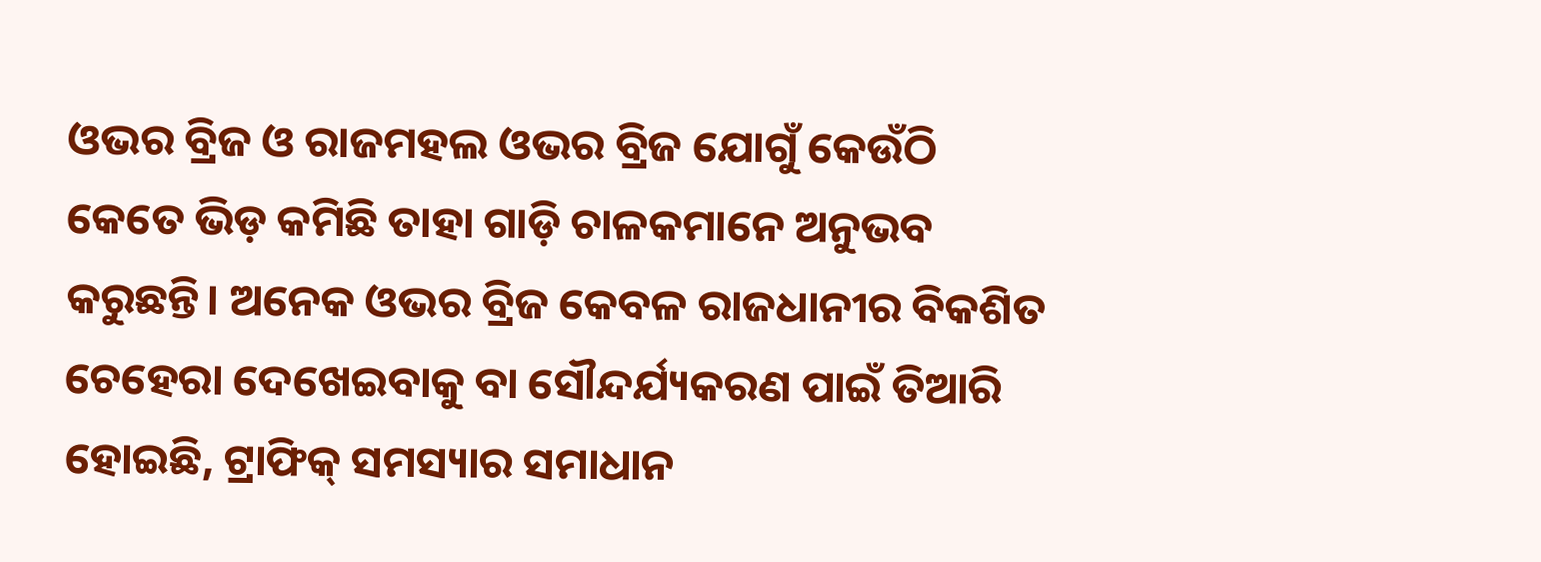ଓଭର ବ୍ରିଜ ଓ ରାଜମହଲ ଓଭର ବ୍ରିଜ ଯୋଗୁଁ କେଉଁଠି କେତେ ଭିଡ଼ କମିଛି ତାହା ଗାଡ଼ି ଚାଳକମାନେ ଅନୁଭବ କରୁଛନ୍ତି। ଅନେକ ଓଭର ବ୍ରିଜ କେବଳ ରାଜଧାନୀର ବିକଶିତ ଚେହେରା ଦେଖେଇବାକୁ ବା ସୌନ୍ଦର୍ଯ୍ୟକରଣ ପାଇଁ ତିଆରି ହୋଇଛି, ଟ୍ରାଫିକ୍‌ ସମସ୍ୟାର ସମାଧାନ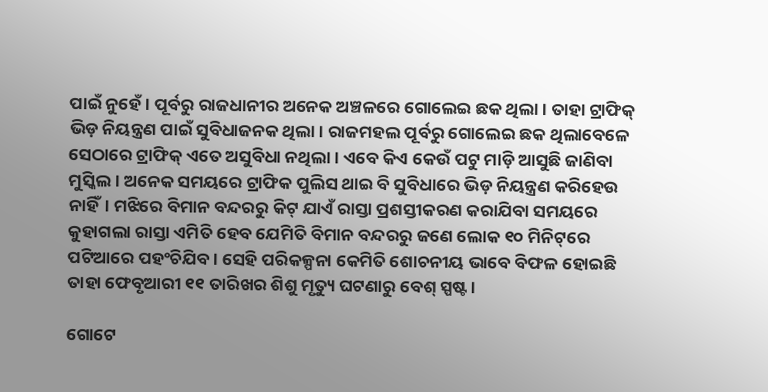ପାଇଁ ନୁହେଁ। ପୂର୍ବରୁ ରାଜଧାନୀର ଅନେକ ଅଞ୍ଚଳରେ ଗୋଲେଇ ଛକ ଥିଲା। ତାହା ଟ୍ରାଫିକ୍‌ ଭିଡ଼ ନିୟନ୍ତ୍ରଣ ପାଇଁ ସୁବିଧାଜନକ ଥିଲା। ରାଜମହଲ ପୂର୍ବରୁ ଗୋଲେଇ ଛକ ଥିଲାବେଳେ ସେଠାରେ ଟ୍ରାଫିକ୍‌ ଏତେ ଅସୁବିଧା ନଥିଲା। ଏବେ କିଏ କେଉଁ ପଟୁ ମାଡ଼ି ଆସୁଛି ଜାଣିବା ମୁସ୍କିଲ। ଅନେକ ସମୟରେ ଟ୍ରାଫିକ ପୁଲିସ ଥାଇ ବି ସୁବିଧାରେ ଭିଡ଼ ନିୟନ୍ତ୍ରଣ କରିହେଉ ନାହିଁ। ମଝିରେ ବିମାନ ବନ୍ଦରରୁ କିଟ୍‌ ଯାଏଁ ରାସ୍ତା ପ୍ରଶସ୍ତୀକରଣ କରାଯିବା ସମୟରେ କୁହାଗଲା ରାସ୍ତା ଏମିତି ହେବ ଯେମିତି ବିମାନ ବନ୍ଦରରୁ ଜଣେ ଲୋକ ୧୦ ମିନିଟ୍‌ରେ ପଟିଆରେ ପହଂଚିଯିବ। ସେହି ପରିକଳ୍ପନା କେମିତି ଶୋଚନୀୟ ଭାବେ ବିଫଳ ହୋଇଛି ତାହା ଫେବୃଆରୀ ୧୧ ତାରିଖର ଶିଶୁ ମୃତ୍ୟୁ ଘଟଣାରୁ ବେଶ୍‌ ସ୍ପଷ୍ଟ।

ଗୋଟେ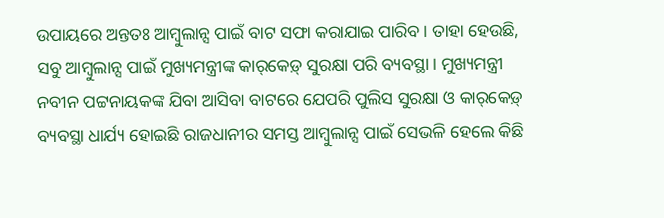ଉପାୟରେ ଅନ୍ତତଃ ଆମ୍ବୁଲାନ୍ସ ପାଇଁ ବାଟ ସଫା କରାଯାଇ ପାରିବ। ତାହା ହେଉଛି, ସବୁ ଆମ୍ବୁଲାନ୍ସ ପାଇଁ ମୁଖ୍ୟମନ୍ତ୍ରୀଙ୍କ କାର୍‌କେଡ଼୍‌ ସୁରକ୍ଷା ପରି ବ୍ୟବସ୍ଥା। ମୁଖ୍ୟମନ୍ତ୍ରୀ ନବୀନ ପଟ୍ଟନାୟକଙ୍କ ଯିବା ଆସିବା ବାଟରେ ଯେପରି ପୁଲିସ ସୁରକ୍ଷା ଓ କାର୍‌କେଡ଼୍‌ ବ୍ୟବସ୍ଥା ଧାର୍ଯ୍ୟ ହୋଇଛି ରାଜଧାନୀର ସମସ୍ତ ଆମ୍ବୁଲାନ୍ସ ପାଇଁ ସେଭଳି ହେଲେ କିଛି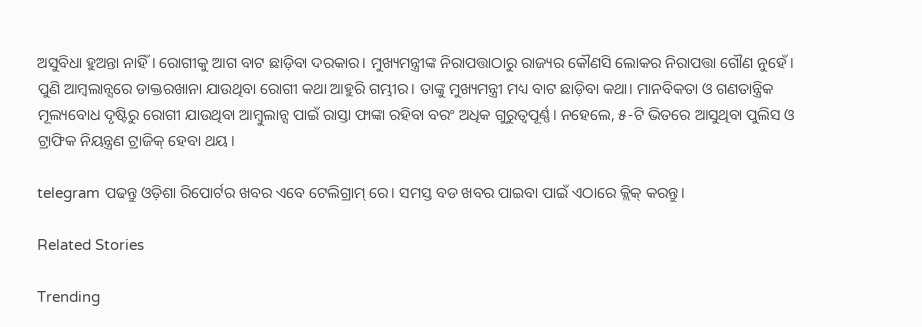ଅସୁବିଧା ହୁଅନ୍ତା ନାହିଁ। ରୋଗୀକୁ ଆଗ ବାଟ ଛାଡ଼ିବା ଦରକାର। ମୁଖ୍ୟମନ୍ତ୍ରୀଙ୍କ ନିରାପତ୍ତାଠାରୁ ରାଜ୍ୟର କୌଣସି ଲୋକର ନିରାପତ୍ତା ଗୌଣ ନୁହେଁ। ପୁଣି ଆମ୍ବଲାନ୍ସରେ ଡାକ୍ତରଖାନା ଯାଉଥିବା ରୋଗୀ କଥା ଆହୁରି ଗମ୍ଭୀର। ତାଙ୍କୁ ମୁଖ୍ୟମନ୍ତ୍ରୀ ମଧ୍ୟ ବାଟ ଛାଡ଼ିବା କଥା। ମାନବିକତା ଓ ଗଣତାନ୍ତ୍ରିକ ମୂଲ୍ୟବୋଧ ଦୃଷ୍ଟିରୁ ରୋଗୀ ଯାଉଥିବା ଆମ୍ବୁଲାନ୍ସ ପାଇଁ ରାସ୍ତା ଫାଙ୍କା ରହିବା ବରଂ ଅଧିକ ଗୁରୁତ୍ୱପୂର୍ଣ୍ଣ। ନହେଲେ, ୫-ଟି ଭିତରେ ଆସୁଥିବା ପୁଲିସ ଓ ଟ୍ରାଫିକ ନିୟନ୍ତ୍ରଣ ଟ୍ରାଜିକ୍‌ ହେବା ଥୟ।

telegram ପଢନ୍ତୁ ଓଡ଼ିଶା ରିପୋର୍ଟର ଖବର ଏବେ ଟେଲିଗ୍ରାମ୍ ରେ। ସମସ୍ତ ବଡ ଖବର ପାଇବା ପାଇଁ ଏଠାରେ କ୍ଲିକ୍ କରନ୍ତୁ।

Related Stories

Trending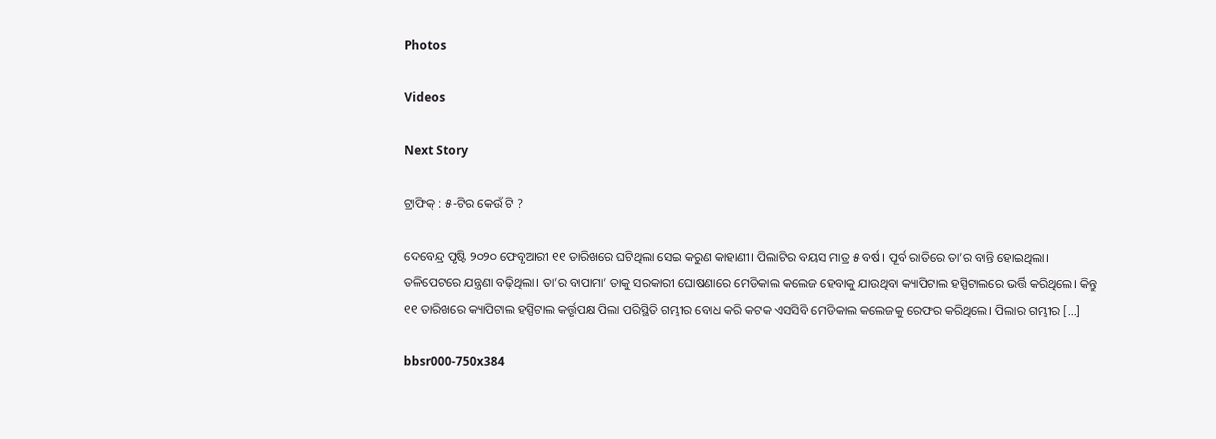Photos

Videos

Next Story

ଟ୍ରାଫିକ୍‌ : ୫-ଟିର କେଉଁ ଟି ?

ଦେବେନ୍ଦ୍ର ପୃଷ୍ଟି ୨୦୨୦ ଫେବୃଆରୀ ୧୧ ତାରିଖରେ ଘଟିଥିଲା ସେଇ କରୁଣ କାହାଣୀ। ପିଲାଟିର ବୟସ ମାତ୍ର ୫ ବର୍ଷ। ପୂର୍ବ ରାତିରେ ତା’ର ବାନ୍ତି ହୋଇଥିଲା। ତଳିପେଟରେ ଯନ୍ତ୍ରଣା ବଢ଼ିଥିଲା। ତା’ର ବାପାମା’ ତାକୁ ସରକାରୀ ଘୋଷଣାରେ ମେଡିକାଲ କଲେଜ ହେବାକୁ ଯାଉଥିବା କ୍ୟାପିଟାଲ ହସ୍ପିଟାଲରେ ଭର୍ତ୍ତି କରିଥିଲେ। କିନ୍ତୁ ୧୧ ତାରିଖରେ କ୍ୟାପିଟାଲ ହସ୍ପିଟାଲ କର୍ତ୍ତୃପକ୍ଷ ପିଲା ପରିସ୍ଥିତି ଗମ୍ଭୀର ବୋଧ କରି କଟକ ଏସସିବି ମେଡିକାଲ କଲେଜକୁ ରେଫର କରିଥିଲେ। ପିଲାର ଗମ୍ଭୀର […]

bbsr000-750x384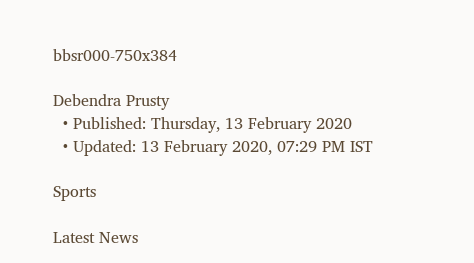bbsr000-750x384

Debendra Prusty
  • Published: Thursday, 13 February 2020
  • Updated: 13 February 2020, 07:29 PM IST

Sports

Latest News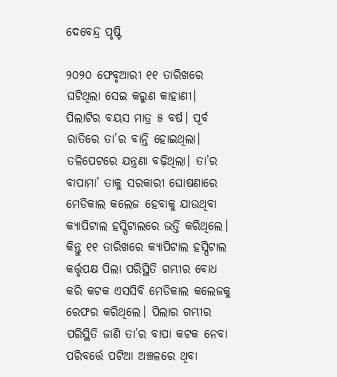ଦେବେନ୍ଦ୍ର ପୃଷ୍ଟି

୨୦୨୦ ଫେବୃଆରୀ ୧୧ ତାରିଖରେ ଘଟିଥିଲା ସେଇ କରୁଣ କାହାଣୀ। ପିଲାଟିର ବୟସ ମାତ୍ର ୫ ବର୍ଷ। ପୂର୍ବ ରାତିରେ ତା’ର ବାନ୍ତି ହୋଇଥିଲା। ତଳିପେଟରେ ଯନ୍ତ୍ରଣା ବଢ଼ିଥିଲା। ତା’ର ବାପାମା’ ତାକୁ ସରକାରୀ ଘୋଷଣାରେ ମେଡିକାଲ କଲେଜ ହେବାକୁ ଯାଉଥିବା କ୍ୟାପିଟାଲ ହସ୍ପିଟାଲରେ ଭର୍ତ୍ତି କରିଥିଲେ। କିନ୍ତୁ ୧୧ ତାରିଖରେ କ୍ୟାପିଟାଲ ହସ୍ପିଟାଲ କର୍ତ୍ତୃପକ୍ଷ ପିଲା ପରିସ୍ଥିତି ଗମ୍ଭୀର ବୋଧ କରି କଟକ ଏସସିବି ମେଡିକାଲ କଲେଜକୁ ରେଫର କରିଥିଲେ। ପିଲାର ଗମ୍ଭୀର ପରିସ୍ଥିତି ଜାଣି ତା’ର ବାପା କଟକ ନେବା ପରିବର୍ତ୍ତେ ପଟିଆ ଅଞ୍ଚଳରେ ଥିବା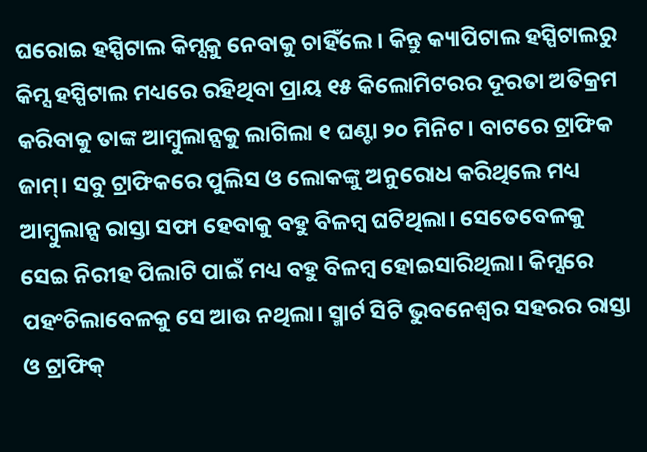ଘରୋଇ ହସ୍ପିଟାଲ କିମ୍ସକୁ ନେବାକୁ ଚାହିଁଲେ। କିନ୍ତୁ କ୍ୟାପିଟାଲ ହସ୍ପିଟାଲରୁ କିମ୍ସ ହସ୍ପିଟାଲ ମଧ୍ୟରେ ରହିଥିବା ପ୍ରାୟ ୧୫ କିଲୋମିଟରର ଦୂରତା ଅତିକ୍ରମ କରିବାକୁ ତାଙ୍କ ଆମ୍ବୁଲାନ୍ସକୁ ଲାଗିଲା ୧ ଘଣ୍ଟା ୨୦ ମିନିଟ। ବାଟରେ ଟ୍ରାଫିକ ଜାମ୍‌। ସବୁ ଟ୍ରାଫିକରେ ପୁଲିସ ଓ ଲୋକଙ୍କୁ ଅନୁରୋଧ କରିଥିଲେ ମଧ୍ୟ ଆମ୍ବୁଲାନ୍ସ ରାସ୍ତା ସଫା ହେବାକୁ ବହୁ ବିଳମ୍ବ ଘଟିଥିଲା। ସେତେବେଳକୁ ସେଇ ନିରୀହ ପିଲାଟି ପାଇଁ ମଧ୍ୟ ବହୁ ବିଳମ୍ବ ହୋଇସାରିଥିଲା। କିମ୍ସରେ ପହଂଚିଲାବେଳକୁ ସେ ଆଉ ନଥିଲା। ସ୍ମାର୍ଟ ସିଟି ଭୁବନେଶ୍ୱର ସହରର ରାସ୍ତା ଓ ଟ୍ରାଫିକ୍‌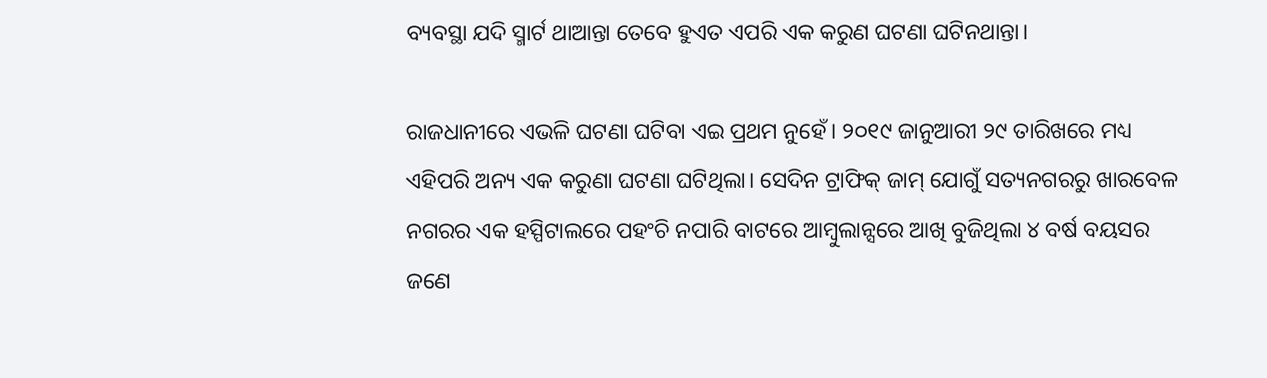ବ୍ୟବସ୍ଥା ଯଦି ସ୍ମାର୍ଟ ଥାଆନ୍ତା ତେବେ ହୁଏତ ଏପରି ଏକ କରୁଣ ଘଟଣା ଘଟିନଥାନ୍ତା।

ରାଜଧାନୀରେ ଏଭଳି ଘଟଣା ଘଟିବା ଏଇ ପ୍ରଥମ ନୁହେଁ। ୨୦୧୯ ଜାନୁଆରୀ ୨୯ ତାରିଖରେ ମଧ୍ୟ ଏହିପରି ଅନ୍ୟ ଏକ କରୁଣା ଘଟଣା ଘଟିଥିଲା। ସେଦିନ ଟ୍ରାଫିକ୍‌ ଜାମ୍‌ ଯୋଗୁଁ ସତ୍ୟନଗରରୁ ଖାରବେଳ ନଗରର ଏକ ହସ୍ପିଟାଲରେ ପହଂଚି ନପାରି ବାଟରେ ଆମ୍ବୁଲାନ୍ସରେ ଆଖି ବୁଜିଥିଲା ୪ ବର୍ଷ ବୟସର ଜଣେ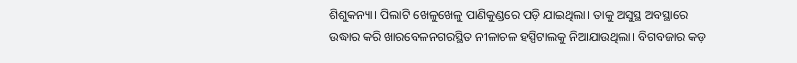ଶିଶୁକନ୍ୟା। ପିଲାଟି ଖେଳୁଖେଳୁ ପାଣିକୁଣ୍ଡରେ ପଡ଼ି ଯାଇଥିଲା। ତାକୁ ଅସୁସ୍ଥ ଅବସ୍ଥାରେ ଉଦ୍ଧାର କରି ଖାରବେଳନଗରସ୍ଥିତ ନୀଳାଚଳ ହସ୍ପିଟାଲକୁ ନିଆଯାଉଥିଲା। ବିଗବଜାର କଡ଼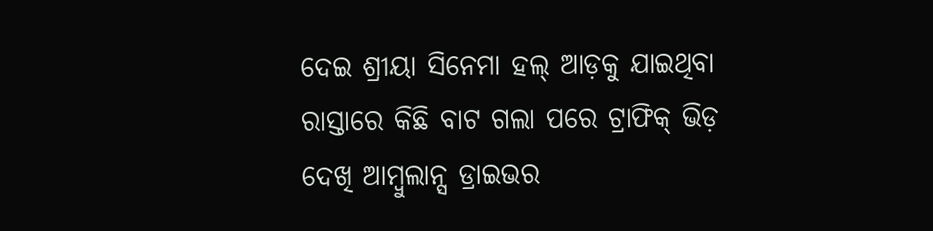ଦେଇ ଶ୍ରୀୟା ସିନେମା ହଲ୍‌ ଆଡ଼କୁ ଯାଇଥିବା ରାସ୍ତାରେ କିଛି ବାଟ ଗଲା ପରେ ଟ୍ରାଫିକ୍‌ ଭିଡ଼ ଦେଖି ଆମ୍ବୁଲାନ୍ସ ଡ୍ରାଇଭର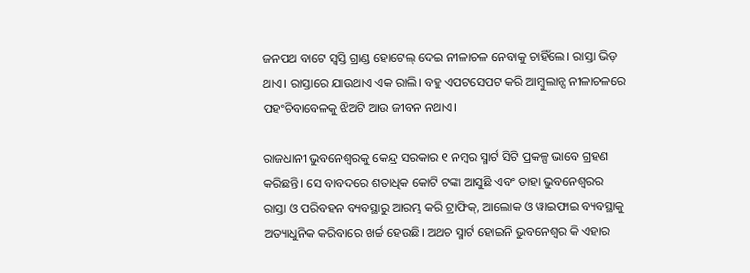ଜନପଥ ବାଟେ ସ୍ୱସ୍ତି ଗ୍ରାଣ୍ଡ ହୋଟେଲ୍‌ ଦେଇ ନୀଳାଚଳ ନେବାକୁ ଚାହିଁଲେ। ରାସ୍ତା ଭିଡ଼ ଥାଏ। ରାସ୍ତାରେ ଯାଉଥାଏ ଏକ ରାଲି। ବହୁ ଏପଟସେପଟ କରି ଆମ୍ବୁଲାନ୍ସ ନୀଳାଚଳରେ ପହଂଚିବାବେଳକୁ ଝିଅଟି ଆଉ ଜୀବନ ନଥାଏ।

ରାଜଧାନୀ ଭୁବନେଶ୍ୱରକୁ କେନ୍ଦ୍ର ସରକାର ୧ ନମ୍ବର ସ୍ମାର୍ଟ ସିଟି ପ୍ରକଳ୍ପ ଭାବେ ଗ୍ରହଣ କରିଛନ୍ତି। ସେ ବାବଦରେ ଶତାଧିକ କୋଟି ଟଙ୍କା ଆସୁଛି ଏବଂ ତାହା ଭୁବନେଶ୍ୱରର ରାସ୍ତା ଓ ପରିବହନ ବ୍ୟବସ୍ଥାରୁ ଆରମ୍ଭ କରି ଟ୍ରାଫିକ୍‌, ଆଲୋକ ଓ ୱାଇଫାଇ ବ୍ୟବସ୍ଥାକୁ ଅତ୍ୟାଧୁନିକ କରିବାରେ ଖର୍ଚ୍ଚ ହେଉଛି। ଅଥଚ ସ୍ମାର୍ଟ ହୋଇନି ଭୁବନେଶ୍ୱର କି ଏହାର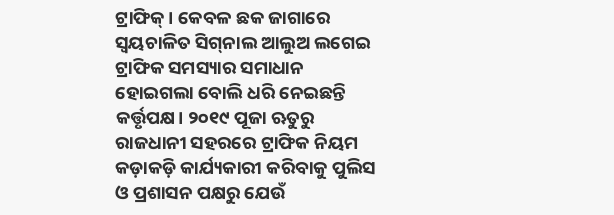ଟ୍ରାଫିକ୍‌। କେବଳ ଛକ ଜାଗାରେ ସ୍ୱୟଚାଳିତ ସିଗ୍‌ନାଲ ଆଲୁଅ ଲଗେଇ ଟ୍ରାଫିକ ସମସ୍ୟାର ସମାଧାନ ହୋଇଗଲା ବୋଲି ଧରି ନେଇଛନ୍ତି କର୍ତ୍ତୃପକ୍ଷ। ୨୦୧୯ ପୂଜା ଋତୁରୁ ରାଜଧାନୀ ସହରରେ ଟ୍ରାଫିକ ନିୟମ କଡ଼ାକଡ଼ି କାର୍ଯ୍ୟକାରୀ କରିବାକୁ ପୁଲିସ ଓ ପ୍ରଶାସନ ପକ୍ଷରୁ ଯେଉଁ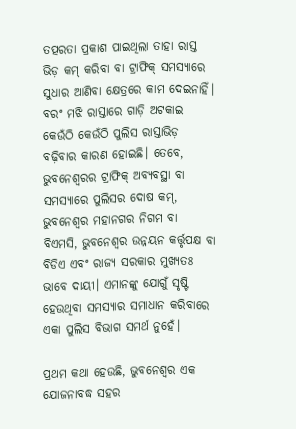ତତ୍ପରତା ପ୍ରକାଶ ପାଇଥିଲା ତାହା ରାସ୍ତ ଭିଡ଼ କମ୍‌ କରିବା ବା ଟ୍ରାଫିକ୍ ସମସ୍ୟାରେ ସୁଧାର ଆଣିବା କ୍ଷେତ୍ରରେ କାମ ଦେଇନାହିଁ। ବରଂ ମଝି ରାସ୍ତାରେ ଗାଡ଼ି ଅଟକାଇ କେଉଁଠି କେଉଁଠି ପୁଲିସ ରାସ୍ତାଭିଡ଼ ବଢ଼ିବାର କାରଣ ହୋଇଛି। ତେବେ, ଭୁବନେଶ୍ୱରର ଟ୍ରାଫିକ୍‌ ଅବ୍ୟବସ୍ଥା ବା ସମସ୍ୟାରେ ପୁଲିସର ଦୋଷ କମ୍‌, ଭୁବନେଶ୍ୱର ମହାନଗର ନିଗମ ବା ବିଏମସି, ଭୁବନେଶ୍ୱର ଉନ୍ନୟନ କର୍ତ୍ତୃପକ୍ଷ ବା ବିଡିଏ ଏବଂ ରାଜ୍ୟ ସରକାର ମୁଖ୍ୟତଃ ଭାବେ ଦାୟୀ। ଏମାନଙ୍କୁ ଯୋଗୁଁ ସୃଷ୍ଟି ହେଉଥିବା ସମସ୍ୟାର ସମାଧାନ କରିବାରେ ଏକା ପୁଲିସ ବିଭାଗ ସମର୍ଥ ନୁହେଁ।

ପ୍ରଥମ କଥା ହେଉଛି, ଭୁବନେଶ୍ୱର ଏକ ଯୋଜନାବଦ୍ଧ ସହର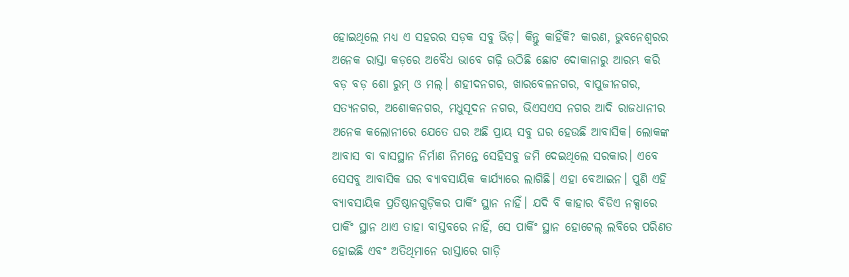ହୋଇଥିଲେ ମଧ୍ୟ ଏ ସହରର ସଡ଼କ ସବୁ ଭିଡ଼। କିନ୍ତୁ କାହିଁକି? କାରଣ, ଭୁବନେଶ୍ୱରର ଅନେକ ରାସ୍ତା କଡ଼ରେ ଅବୈଧ ଭାବେ ଗଢ଼ି ଉଠିଛି ଛୋଟ ଦୋକାନାରୁ ଆରମ୍ଭ କରି ବଡ଼ ବଡ଼ ଶୋ ରୁମ୍‌ ଓ ମଲ୍‌। ଶହୀଦନଗର, ଖାରବେଳନଗର, ବାପୁଜୀନଗର, ସତ୍ୟନଗର, ଅଶୋକନଗର, ମଧୁସୂଦନ ନଗର, ଭିଏସଏସ ନଗର ଆଦି ରାଜଧାନୀର ଅନେକ କଲୋନୀରେ ଯେତେ ଘର ଅଛି ପ୍ରାୟ ସବୁ ଘର ହେଉଛି ଆବାସିକ। ଲୋକଙ୍କ ଆବାସ ବା ବାସସ୍ଥାନ ନିର୍ମାଣ ନିମନ୍ତେ ସେହିସବୁ ଜମି ଦେଇଥିଲେ ସରକାର। ଏବେ ସେସବୁ ଆବାସିକ ଘର ବ୍ୟାବସାୟିକ କାର୍ଯ୍ୟାରେ ଲାଗିଛି। ଏହା ବେଆଇନ। ପୁଣି ଏହି ବ୍ୟାବସାୟିକ ପ୍ରତିଷ୍ଠାନଗୁଡ଼ିକର ପାର୍କିଂ ସ୍ଥାନ ନାହିଁ। ଯଦି ବି କାହାର ବିଡିଏ ନକ୍ସାରେ ପାର୍କିଂ ସ୍ଥାନ ଥାଏ ତାହା ବାସ୍ତବରେ ନାହିଁ, ସେ ପାର୍କିଂ ସ୍ଥାନ ହୋଟେଲ୍‌ ଲବିରେ ପରିଣତ ହୋଇଛି ଏବଂ ଅତିଥିମାନେ ରାସ୍ତାରେ ଗାଡ଼ି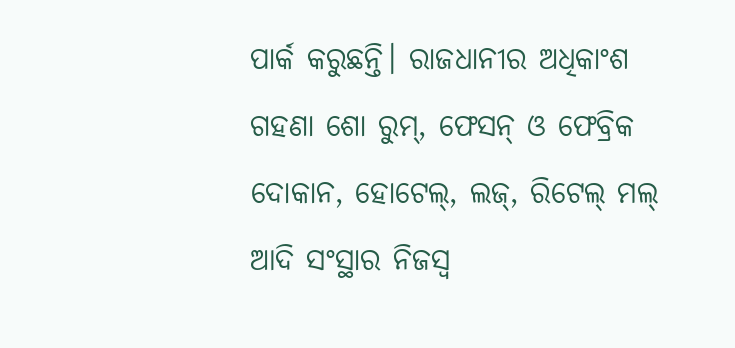ପାର୍କ କରୁଛନ୍ତି। ରାଜଧାନୀର ଅଧିକାଂଶ ଗହଣା ଶୋ ରୁମ୍‌, ଫେସନ୍‌ ଓ ଫେବ୍ରିକ ଦୋକାନ, ହୋଟେଲ୍‌, ଲଜ୍‌, ରିଟେଲ୍‌ ମଲ୍‌ ଆଦି ସଂସ୍ଥାର ନିଜସ୍ୱ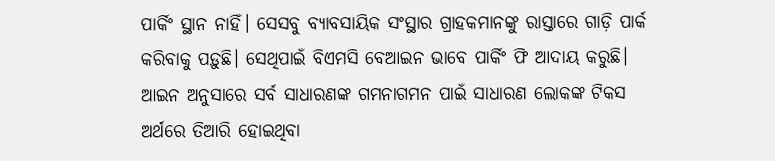ପାର୍କିଂ ସ୍ଥାନ ନାହିଁ। ସେସବୁ ବ୍ୟାବସାୟିକ ସଂସ୍ଥାର ଗ୍ରାହକମାନଙ୍କୁ ରାସ୍ତାରେ ଗାଡ଼ି ପାର୍କ କରିବାକୁ ପଡ଼ୁଛି। ସେଥିପାଇଁ ବିଏମସି ବେଆଇନ ଭାବେ ପାର୍କିଂ ଫି ଆଦାୟ କରୁଛି। ଆଇନ ଅନୁସାରେ ସର୍ବ ସାଧାରଣଙ୍କ ଗମନାଗମନ ପାଇଁ ସାଧାରଣ ଲୋକଙ୍କ ଟିକସ ଅର୍ଥରେ ତିଆରି ହୋଇଥିବା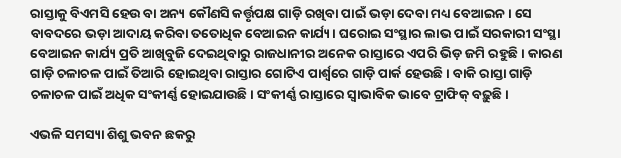ରାସ୍ତାକୁ ବିଏମସି ହେଉ ବା ଅନ୍ୟ କୌଣସି କର୍ତ୍ତୃପକ୍ଷ ଗାଡ଼ି ରଖିବା ପାଇଁ ଭଡ଼ା ଦେବା ମଧ୍ୟ ବେଆଇନ। ସେ ବାବଦରେ ଭଡ଼ା ଆଦାୟ କରିବା ତତୋଧିକ ବେଆଇନ କାର୍ଯ୍ୟ। ଘରୋଇ ସଂସ୍ଥାର ଲାଭ ପାଇଁ ସରକାରୀ ସଂସ୍ଥା ବେଆଇନ କାର୍ଯ୍ୟ ପ୍ରତି ଆଖିବୁଜି ଦେଇଥିବାରୁ ରାଜଧାନୀର ଅନେକ ରାସ୍ତାରେ ଏପରି ଭିଡ଼ ଜମି ରହୁଛି। କାରଣ ଗାଡ଼ି ଚଳାଚଳ ପାଇଁ ତିଆରି ହୋଇଥିବା ରାସ୍ତାର ଗୋଟିଏ ପାର୍ଶ୍ୱରେ ଗାଡ଼ି ପାର୍କ ହେଉଛି। ବାକି ରାସ୍ତା ଗାଡ଼ି ଚଳାଚଳ ପାଇଁ ଅଧିକ ସଂକୀର୍ଣ୍ଣ ହୋଇଯାଉଛି। ସଂକୀର୍ଣ୍ଣ ରାସ୍ତାରେ ସ୍ୱାଭାବିକ ଭାବେ ଟ୍ରାଫିକ୍‌ ବଢ଼ୁଛି।

ଏଭଳି ସମସ୍ୟା ଶିଶୁ ଭବନ ଛକରୁ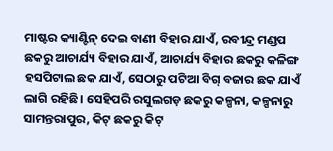ମାଷ୍ଟର କ୍ୟାଣ୍ଟିନ୍‌ ଦେଇ ବାଣୀ ବିହାର ଯାଏଁ, ରବୀନ୍ଦ୍ର ମଣ୍ଡପ ଛକରୁ ଆଚାର୍ଯ୍ୟ ବିହାର ଯାଏଁ, ଆଚାର୍ଯ୍ୟ ବିହାର ଛକରୁ କଳିଙ୍ଗ ହସପିଟାଲ ଛକ ଯାଏଁ, ସେଠାରୁ ପଟିଆ ବିଗ୍‌ ବଜାର ଛକ ଯାଏଁ ଲାଗି ରହିଛି। ସେହିପରି ରସୁଲଗଡ଼ ଛକରୁ କଳ୍ପନା, କଳ୍ପନାରୁ ସାମନ୍ତରାପୁର, କିଟ୍‌ ଛକରୁ କିଟ୍‌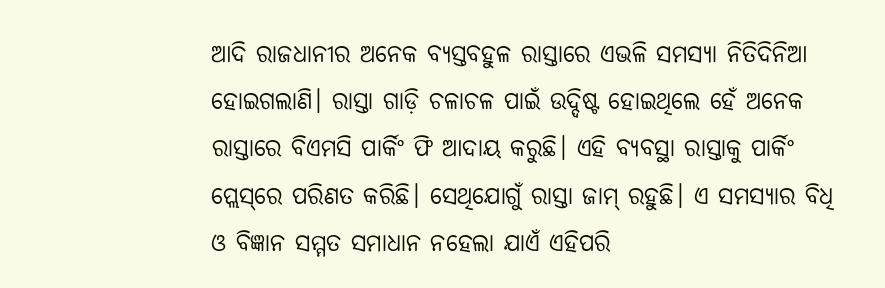ଆଦି ରାଜଧାନୀର ଅନେକ ବ୍ୟସ୍ତବହୁଳ ରାସ୍ତାରେ ଏଭଳି ସମସ୍ୟା ନିତିଦିନିଆ ହୋଇଗଲାଣି। ରାସ୍ତା ଗାଡ଼ି ଚଳାଚଳ ପାଇଁ ଉଦ୍ଦିଷ୍ଟ ହୋଇଥିଲେ ହେଁ ଅନେକ ରାସ୍ତାରେ ବିଏମସି ପାର୍କିଂ ଫି ଆଦାୟ କରୁଛି। ଏହି ବ୍ୟବସ୍ଥା ରାସ୍ତାକୁ ପାର୍କିଂ ପ୍ଲେସ୍‌ରେ ପରିଣତ କରିଛି। ସେଥିଯୋଗୁଁ ରାସ୍ତା ଜାମ୍‌ ରହୁଛି। ଏ ସମସ୍ୟାର ବିଧି ଓ ବିଜ୍ଞାନ ସମ୍ମତ ସମାଧାନ ନହେଲା ଯାଏଁ ଏହିପରି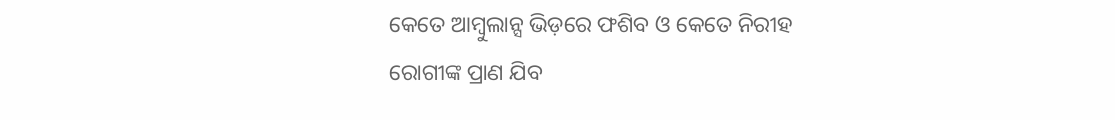କେତେ ଆମ୍ବୁଲାନ୍ସ ଭିଡ଼ରେ ଫଶିବ ଓ କେତେ ନିରୀହ ରୋଗୀଙ୍କ ପ୍ରାଣ ଯିବ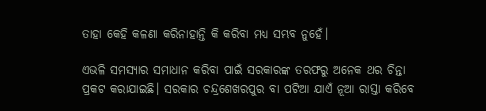ତାହା କେହି କଳଣା କରିନାହାନ୍ତି କି କରିବା ମଧ୍ୟ ସମ୍ଭବ ନୁହେଁ।

ଏଭଳି ସମସ୍ୟାର ସମାଧାନ କରିବା ପାଇଁ ସରକାରଙ୍କ ତରଫରୁ ଅନେକ ଥର ଚିନ୍ତା ପ୍ରକଟ କରାଯାଇଛି। ସରକାର ଚନ୍ଦ୍ରଶେଖରପୁର ବା ପଟିଆ ଯାଏଁ ନୂଆ ରାସ୍ତା କରିବେ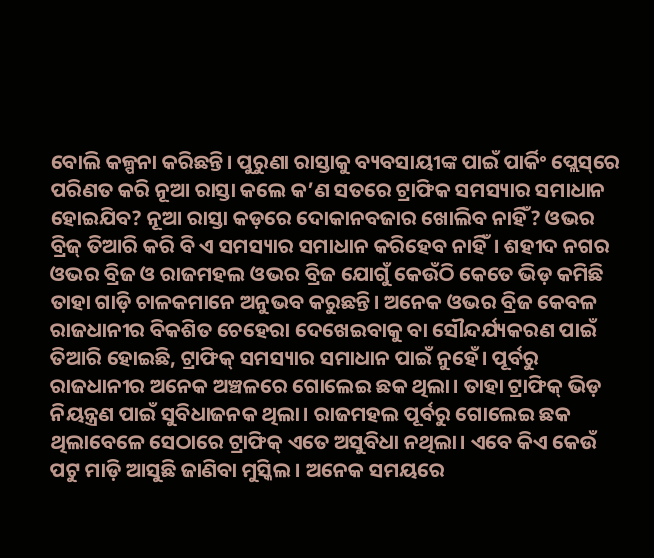ବୋଲି କଳ୍ପନା କରିଛନ୍ତି। ପୁରୁଣା ରାସ୍ତାକୁ ବ୍ୟବସାୟୀଙ୍କ ପାଇଁ ପାର୍କିଂ ପ୍ଲେସ୍‌ରେ ପରିଣତ କରି ନୂଆ ରାସ୍ତା କଲେ କ’ଣ ସତରେ ଟ୍ରାଫିକ ସମସ୍ୟାର ସମାଧାନ ହୋଇଯିବ? ନୂଆ ରାସ୍ତା କଡ଼ରେ ଦୋକାନବଜାର ଖୋଲିବ ନାହିଁ? ଓଭର ବ୍ରିଜ୍ ତିଆରି କରି ବି ଏ ସମସ୍ୟାର ସମାଧାନ କରିହେବ ନାହିଁ। ଶହୀଦ ନଗର ଓଭର ବ୍ରିଜ ଓ ରାଜମହଲ ଓଭର ବ୍ରିଜ ଯୋଗୁଁ କେଉଁଠି କେତେ ଭିଡ଼ କମିଛି ତାହା ଗାଡ଼ି ଚାଳକମାନେ ଅନୁଭବ କରୁଛନ୍ତି। ଅନେକ ଓଭର ବ୍ରିଜ କେବଳ ରାଜଧାନୀର ବିକଶିତ ଚେହେରା ଦେଖେଇବାକୁ ବା ସୌନ୍ଦର୍ଯ୍ୟକରଣ ପାଇଁ ତିଆରି ହୋଇଛି, ଟ୍ରାଫିକ୍‌ ସମସ୍ୟାର ସମାଧାନ ପାଇଁ ନୁହେଁ। ପୂର୍ବରୁ ରାଜଧାନୀର ଅନେକ ଅଞ୍ଚଳରେ ଗୋଲେଇ ଛକ ଥିଲା। ତାହା ଟ୍ରାଫିକ୍‌ ଭିଡ଼ ନିୟନ୍ତ୍ରଣ ପାଇଁ ସୁବିଧାଜନକ ଥିଲା। ରାଜମହଲ ପୂର୍ବରୁ ଗୋଲେଇ ଛକ ଥିଲାବେଳେ ସେଠାରେ ଟ୍ରାଫିକ୍‌ ଏତେ ଅସୁବିଧା ନଥିଲା। ଏବେ କିଏ କେଉଁ ପଟୁ ମାଡ଼ି ଆସୁଛି ଜାଣିବା ମୁସ୍କିଲ। ଅନେକ ସମୟରେ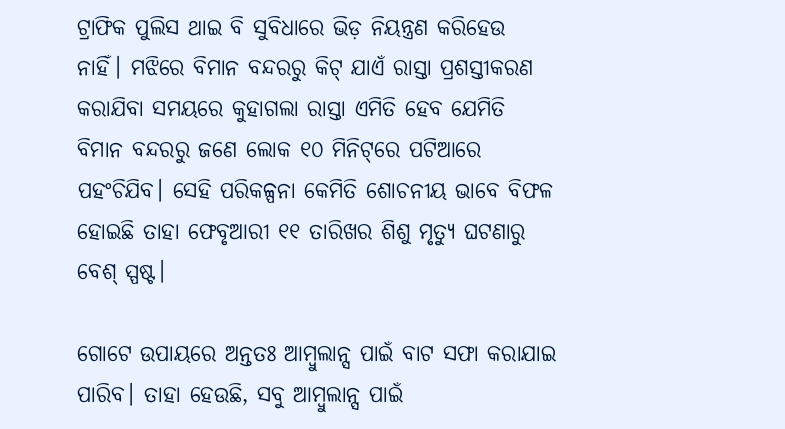ଟ୍ରାଫିକ ପୁଲିସ ଥାଇ ବି ସୁବିଧାରେ ଭିଡ଼ ନିୟନ୍ତ୍ରଣ କରିହେଉ ନାହିଁ। ମଝିରେ ବିମାନ ବନ୍ଦରରୁ କିଟ୍‌ ଯାଏଁ ରାସ୍ତା ପ୍ରଶସ୍ତୀକରଣ କରାଯିବା ସମୟରେ କୁହାଗଲା ରାସ୍ତା ଏମିତି ହେବ ଯେମିତି ବିମାନ ବନ୍ଦରରୁ ଜଣେ ଲୋକ ୧୦ ମିନିଟ୍‌ରେ ପଟିଆରେ ପହଂଚିଯିବ। ସେହି ପରିକଳ୍ପନା କେମିତି ଶୋଚନୀୟ ଭାବେ ବିଫଳ ହୋଇଛି ତାହା ଫେବୃଆରୀ ୧୧ ତାରିଖର ଶିଶୁ ମୃତ୍ୟୁ ଘଟଣାରୁ ବେଶ୍‌ ସ୍ପଷ୍ଟ।

ଗୋଟେ ଉପାୟରେ ଅନ୍ତତଃ ଆମ୍ବୁଲାନ୍ସ ପାଇଁ ବାଟ ସଫା କରାଯାଇ ପାରିବ। ତାହା ହେଉଛି, ସବୁ ଆମ୍ବୁଲାନ୍ସ ପାଇଁ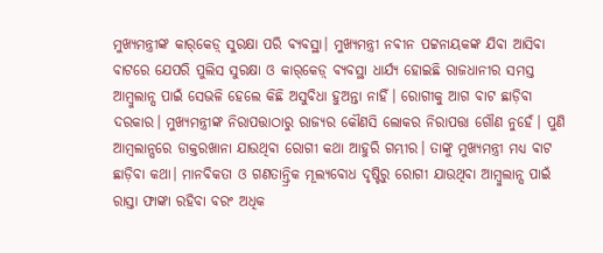ମୁଖ୍ୟମନ୍ତ୍ରୀଙ୍କ କାର୍‌କେଡ଼୍‌ ସୁରକ୍ଷା ପରି ବ୍ୟବସ୍ଥା। ମୁଖ୍ୟମନ୍ତ୍ରୀ ନବୀନ ପଟ୍ଟନାୟକଙ୍କ ଯିବା ଆସିବା ବାଟରେ ଯେପରି ପୁଲିସ ସୁରକ୍ଷା ଓ କାର୍‌କେଡ଼୍‌ ବ୍ୟବସ୍ଥା ଧାର୍ଯ୍ୟ ହୋଇଛି ରାଜଧାନୀର ସମସ୍ତ ଆମ୍ବୁଲାନ୍ସ ପାଇଁ ସେଭଳି ହେଲେ କିଛି ଅସୁବିଧା ହୁଅନ୍ତା ନାହିଁ। ରୋଗୀକୁ ଆଗ ବାଟ ଛାଡ଼ିବା ଦରକାର। ମୁଖ୍ୟମନ୍ତ୍ରୀଙ୍କ ନିରାପତ୍ତାଠାରୁ ରାଜ୍ୟର କୌଣସି ଲୋକର ନିରାପତ୍ତା ଗୌଣ ନୁହେଁ। ପୁଣି ଆମ୍ବଲାନ୍ସରେ ଡାକ୍ତରଖାନା ଯାଉଥିବା ରୋଗୀ କଥା ଆହୁରି ଗମ୍ଭୀର। ତାଙ୍କୁ ମୁଖ୍ୟମନ୍ତ୍ରୀ ମଧ୍ୟ ବାଟ ଛାଡ଼ିବା କଥା। ମାନବିକତା ଓ ଗଣତାନ୍ତ୍ରିକ ମୂଲ୍ୟବୋଧ ଦୃଷ୍ଟିରୁ ରୋଗୀ ଯାଉଥିବା ଆମ୍ବୁଲାନ୍ସ ପାଇଁ ରାସ୍ତା ଫାଙ୍କା ରହିବା ବରଂ ଅଧିକ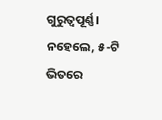ଗୁରୁତ୍ୱପୂର୍ଣ୍ଣ। ନହେଲେ, ୫-ଟି ଭିତରେ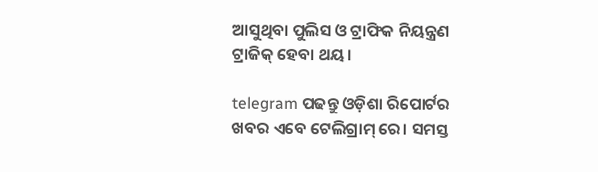ଆସୁଥିବା ପୁଲିସ ଓ ଟ୍ରାଫିକ ନିୟନ୍ତ୍ରଣ ଟ୍ରାଜିକ୍‌ ହେବା ଥୟ।

telegram ପଢନ୍ତୁ ଓଡ଼ିଶା ରିପୋର୍ଟର ଖବର ଏବେ ଟେଲିଗ୍ରାମ୍ ରେ। ସମସ୍ତ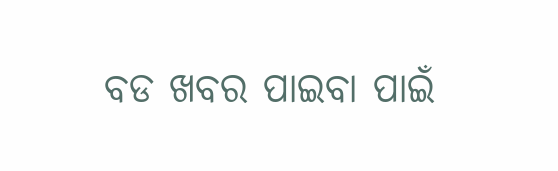ବଡ ଖବର ପାଇବା ପାଇଁ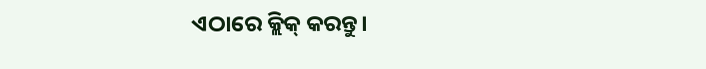ଏଠାରେ କ୍ଲିକ୍ କରନ୍ତୁ।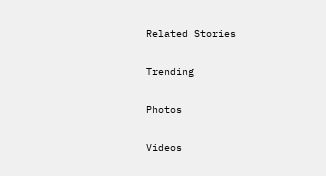Related Stories

Trending

Photos

Videos